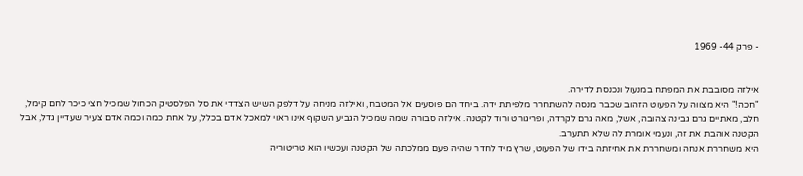- פרק 44- 1969


אילזה מסובבת את המפתח במנעול ונכנסת לדירה.
"חכה!" היא מצווה על הפעוט הזהוב שכבר מנסה להשתחרר מלפיתת ידה. ביחד הם פוסעים אל המטבח, ואילזה מניחה על דלפק השיש הצדדי את סל הפלסטיק הכחול שמכיל חצי כיכר לחם קימל, חלב, מאתיים גרם גבינה צהובה, אשל, מאה גרם לקרדה, ופריגורט ורוד לקטנה. אילזה סבורה שמה שמכיל הגביע השקוף אינו ראוי למאכל אדם בכלל, על אחת כמה וכמה אדם צעיר שעדיין גדל, אבל הקטנה אוהבת את זה, ונעמי אומרת לה שלא תתערב.
היא משחררת אנחה ומשחררת את אחיזתה בידו של הפעוט, שרץ מיד לחדר שהיה פעם ממלכתה של הקטנה ועכשיו הוא טריטוריה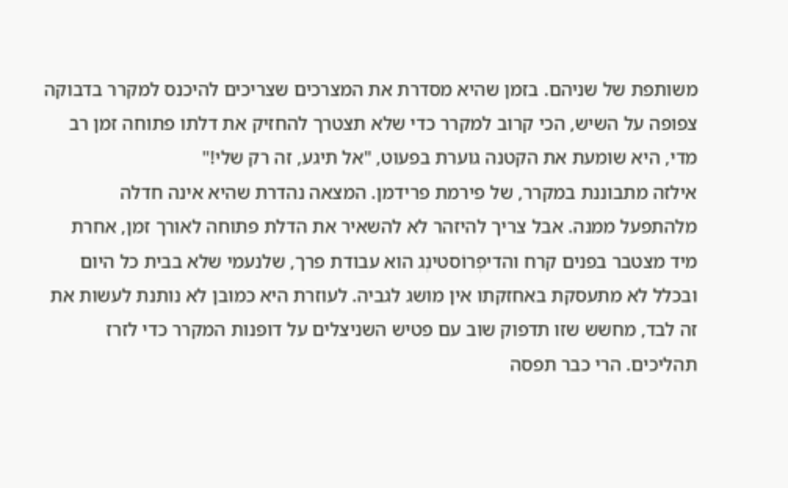משותפת של שניהם. בזמן שהיא מסדרת את המצרכים שצריכים להיכנס למקרר בדבוקה צפופה על השיש, הכי קרוב למקרר כדי שלא תצטרך להחזיק את דלתו פתוחה זמן רב מדי, היא שומעת את הקטנה גוערת בפעוט, "אל תיגע, זה רק שלי!"
אילזה מתבוננת במקרר, של פירמת פרידמן. המצאה נהדרת שהיא אינה חדלה מלהתפעל ממנה. אבל צריך להיזהר לא להשאיר את הדלת פתוחה לאורך זמן, אחרת מיד מצטבר בפנים קרח והדיפְרוֹסטינְג הוא עבודת פרך, שלנעמי שלא בבית כל היום ובכלל לא מתעסקת באחזקתו אין מושג לגביה. לעוזרת היא כמובן לא נותנת לעשות את זה לבד, מחשש שזו תדפוק שוב עם פטיש השניצלים על דופנות המקרר כדי לזרז תהליכים. הרי כבר תפסה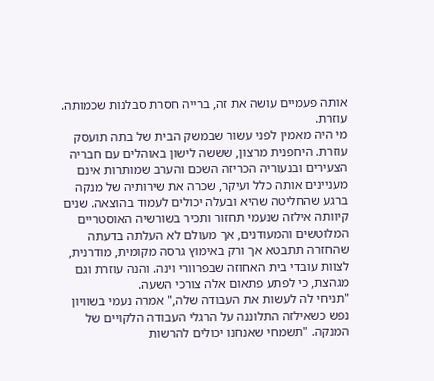אותה פעמיים עושה את זה, ברייה חסרת סבלנות שכמותה.
עוזרת.
מי היה מאמין לפני עשור שבמשק הבית של בתה תועסק עוזרת. היחפנית מרצון, שששה לישון באוהלים עם חבריה הצעירים ובנעוריה הכריזה השכם והערב שמותרות אינם מעניינים אותה כלל ועיקר, שכרה את שירותיה של מנקה ברגע שהחליטה שהיא ובעלה יכולים לעמוד בהוצאה. שנים קיוותה אילזה שנעמי תחזור ותכיר בשורשיה האוסטריים המלוטשים והמעודנים, אך מעולם לא העלתה בדעתה שהחזרה תתבטא אך ורק באימוץ גרסה מקומית, מודרנית, לצוות עובדי בית האחוזה שבפרוורי וינה. והנה עוזרת וגם מגהצת, כי לפתע פתאום אלה צורכי השעה.
"תניחי לה לעשות את העבודה שלה," אמרה נעמי בשוויון נפש כשאילזה התלוננה על הרגלי העבודה הלקויים של המנקה. "תשמחי שאנחנו יכולים להרשות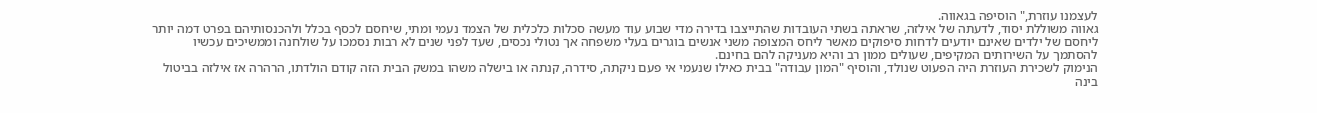לעצמנו עוזרת," הוסיפה בגאווה.
גאווה משוללת יסוד, לדעתה של אילזה, שראתה בשתי העובדות שהתייצבו בדירה מדי שבוע עוד מעשה סכלות כלכלית של הצמד נעמי ומתי, שיחסם לכסף בכלל ולהכנסותיהם בפרט דמה יותר ליחסם של ילדים שאינם יודעים לדחות סיפוקים מאשר ליחס המצופה משני אנשים בוגרים בעלי משפחה אך נטולי נכסים, שעד לפני שנים לא רבות נסמכו על שולחנה וממשיכים עכשיו להסתמך על השירותים המקיפים, שעולים ממון רב והיא מעניקה להם בחינם.
הנימוק לשכירת העוזרת היה הפעוט שנולד, והוסיף "המון עבודה" בבית כאילו שנעמי אי פעם ניקתה, סידרה, קנתה או בישלה משהו במשק הבית הזה קודם הולדתו, הרהרה אז אילזה בביטול בינה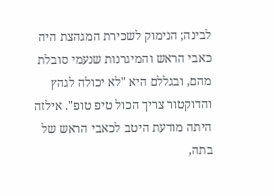לבינה; הנימוק לשכירת המגהצת היה כאבי הראש והמיגרנות שנעמי סובלת מהם, ובגללם היא "לא יכולה לגהץ והדוקטור צריך הכול טיפ טופ". אילזה היתה מודעת היטב לכאבי הראש של בתה,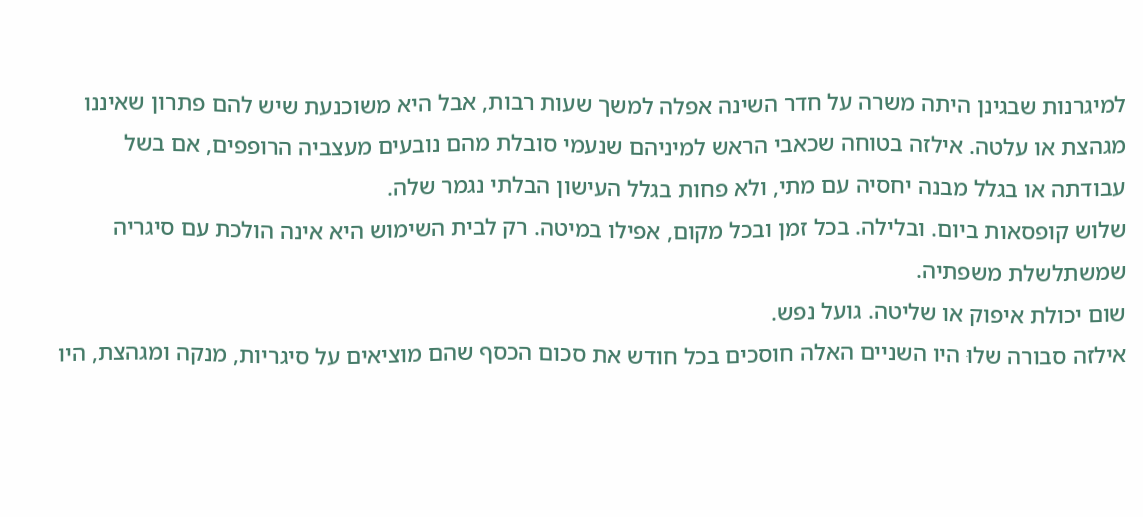למיגרנות שבגינן היתה משרה על חדר השינה אפלה למשך שעות רבות, אבל היא משוכנעת שיש להם פתרון שאיננו מגהצת או עלטה. אילזה בטוחה שכאבי הראש למיניהם שנעמי סובלת מהם נובעים מעצביה הרופפים, אם בשל עבודתה או בגלל מבנה יחסיה עם מתי, ולא פחות בגלל העישון הבלתי נגמר שלה.
שלוש קופסאות ביום. ובלילה. בכל זמן ובכל מקום, אפילו במיטה. רק לבית השימוש היא אינה הולכת עם סיגריה שמשתלשלת משפתיה.
שום יכולת איפוק או שליטה. גועל נפש.
אילזה סבורה שלוּ היו השניים האלה חוסכים בכל חודש את סכום הכסף שהם מוציאים על סיגריות, מנקה ומגהצת, היו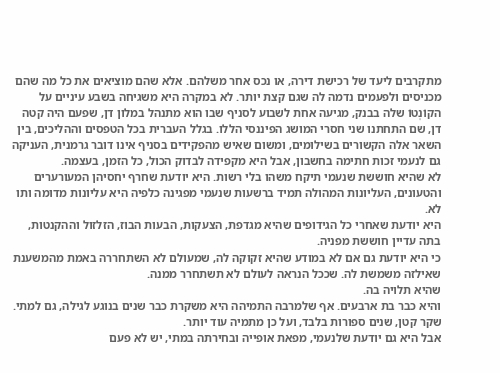מתקרבים ליעד של רכישת דירה, או נכס אחר משלהם. אלא שהם מוציאים את כל מה שהם מכניסים ולפעמים נדמה לה שגם קצת יותר. לא במקרה היא משגיחה בשבע עיניים על הקוֹנְטוֹ שלה בבנק, מגיעה אחת לשבוע לסניף שבו הוא מתנהל במלון דן, שפעם היה קטה דן, שם התחתנו שני חסרי המושג הפיננסי הללו. בגלל העברית בכל הטפסים וההליכים, בין השאר אלה הקשורים בשילומים, ומשום שאיש מהפקידים בסניף אינו דובר גרמנית, העניקה גם לנעמי זכות חתימה בחשבון, אבל היא מקפידה לבדוק הכול, כל הזמן, בעצמה.
לא שהיא חוששת שנעמי תיקח משהו בלי רשות. היא יודעת שחרף יחסיהן המעורערים והטעונים, העליונות המהולה תמיד ברשעות שנעמי מפגינה כלפיה היא עליונות מדומה ותו לא.
היא יודעת שאחרי כל הגידופים שהיא מגדפת, הצעקות, הבעות הבוז, הזלזול וההקנטות, בתה עדיין חוששת מפניה.
כי היא יודעת גם אם לא במודע שהיא זקוקה לה, שמעולם לא השתחררה באמת מהמשענת שאילזה משמשת לה. שככל הנראה לעולם לא תשתחרר ממנה.
שהיא תלויה בה.
והיא כבר בת ארבעים. אף שלמרבה התמיהה היא משקרת כבר שנים בנוגע לגילה, גם למתי. שקר קטן, שנים ספורות בלבד, ועל כן מתמיה עוד יותר.
אבל היא גם יודעת שלנעמי, מפאת אופייה ובחירתה במתי, יש לא פעם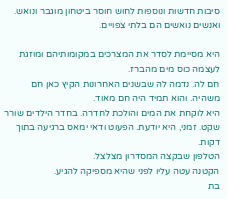סיבות חדשות ונוספות לחוש חוסר ביטחון מוגבר ונואש.
ואנשים נואשים הם בלתי צפויים.

היא מסיימת לסדר את המצרכים במקומותיהם ומוזגת לעצמה כוס מים מהברז.
חם לה. נדמה לה שבשנים האחרונות הקיץ כאן חם משהיה. והוא תמיד היה חם מאוד.
היא לוקחת את המים והולכת לחדרה. בחדר הילדים שורר שקט. זמני, היא יודעת. הפעוט ודאי ימאס ברגיעה בתוך דקות.
הטלפון שבקצה המסדרון מצלצל.
הקטנה עטה עליו לפני שהיא מספיקה להגיע.
בת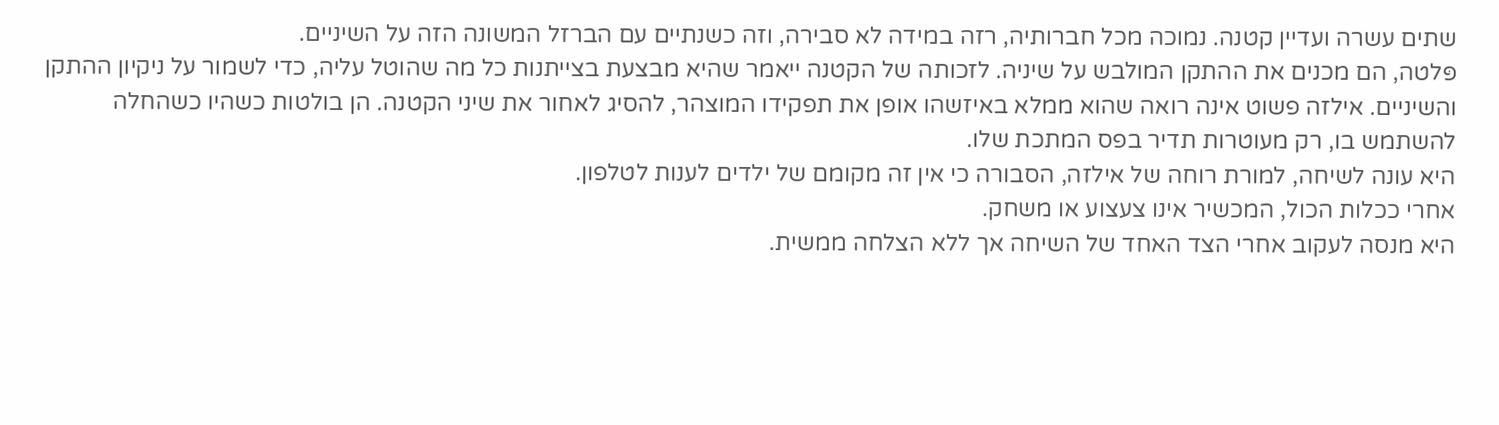שתים עשרה ועדיין קטנה. נמוכה מכל חברותיה, רזה במידה לא סבירה, וזה כשנתיים עם הברזל המשונה הזה על השיניים.
פּלטה, הם מכנים את ההתקן המולבש על שיניה. לזכותה של הקטנה ייאמר שהיא מבצעת בצייתנות כל מה שהוטל עליה, כדי לשמור על ניקיון ההתקן והשיניים. אילזה פשוט אינה רואה שהוא ממלא באיזשהו אופן את תפקידו המוצהר, להסיג לאחור את שיני הקטנה. הן בולטות כשהיו כשהחלה להשתמש בו, רק מעוטרות תדיר בפס המתכת שלו.
היא עונה לשיחה, למורת רוחה של אילזה, הסבורה כי אין זה מקומם של ילדים לענות לטלפון.
אחרי ככלות הכול, המכשיר אינו צעצוע או משחק.
היא מנסה לעקוב אחרי הצד האחד של השיחה אך ללא הצלחה ממשית.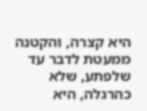היא קצרה, והקטנה ממעטת לדבר עד שלפתע, שלא כהרגלה, היא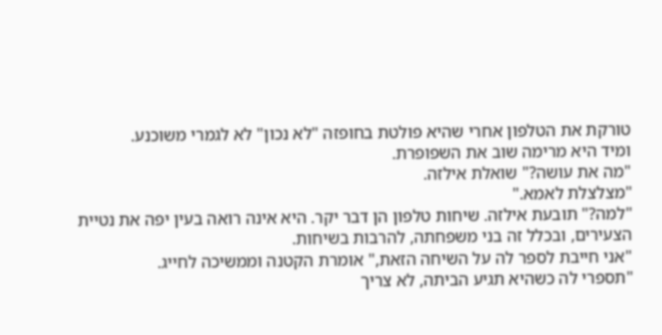טורקת את הטלפון אחרי שהיא פולטת בחופזה "לא נכון" לא לגמרי משוכנע.
ומיד היא מרימה שוב את השפופרת.
"מה את עושה?" שואלת אילזה.
"מצלצלת לאמא."
"למה?" תובעת אילזה. שיחות טלפון הן דבר יקר. היא אינה רואה בעין יפה את נטיית הצעירים, ובכלל זה בני משפחתה, להרבות בשיחות.
"אני חייבת לספר לה על השיחה הזאת," אומרת הקטנה וממשיכה לחייג.
"תספרי לה כשהיא תגיע הביתה, לא צריך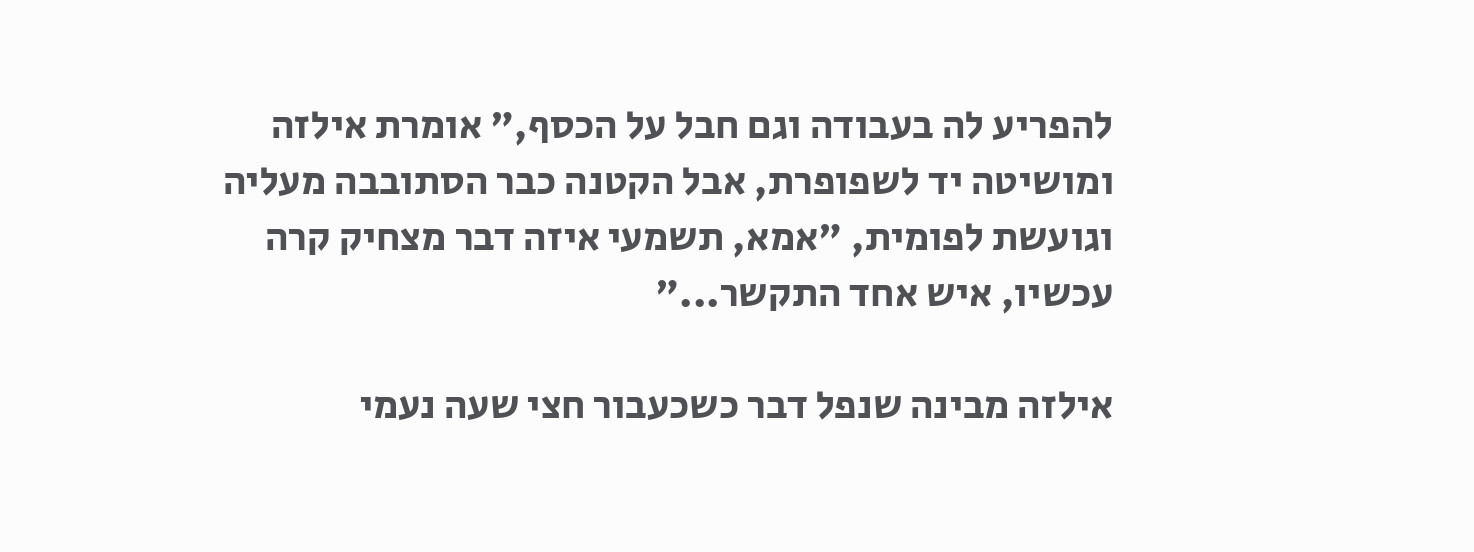להפריע לה בעבודה וגם חבל על הכסף," אומרת אילזה ומושיטה יד לשפופרת, אבל הקטנה כבר הסתובבה מעליה וגועשת לפומית, "אמא, תשמעי איזה דבר מצחיק קרה עכשיו, איש אחד התקשר..."

אילזה מבינה שנפל דבר כשכעבור חצי שעה נעמי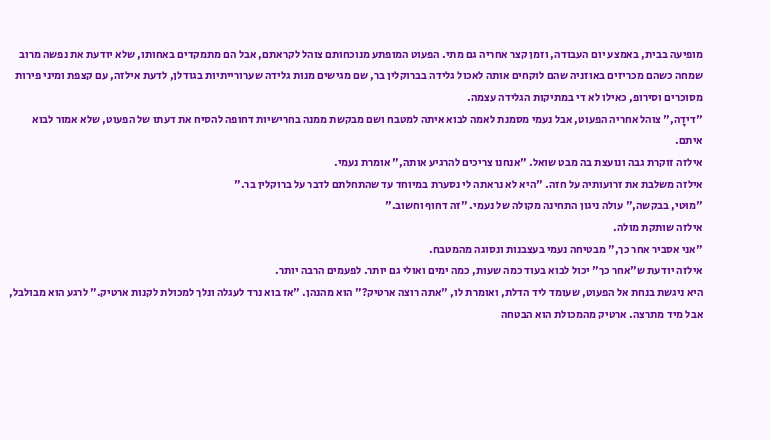מופיעה בבית, באמצע יום העבודה, וזמן קצר אחריה גם מתי. הפעוט המופתע מנוכחותם צוהל לקראתם, אבל הם מתמקדים באחותו, שלא יודעת את נפשה מרוב שמחה כשהם מכריזים באוזניה שהם לוקחים אותה לאכול גלידה בברוקלין בר, שם מגישים מנות גלידה שערורייתיות בגודלן, לדעת אילזה, עם קצפת ומיני פירות מסוכרים וסירופ, כאילו לא די במתיקות הגלידה עצמה.
"דידָה," צוהל אחריה הפעוט, אבל נעמי מסמנת לאמה לבוא איתה למטבח ושם מבקשת ממנה בחרישיות דחופה להסיח את דעתו של הפעוט, שלא אמור לבוא איתם.
אילזה זוקרת גבה ונועצת בה מבט שואל. "אנחנו צריכים להרגיע אותה," אומרת נעמי.
אילזה משלבת את זרועותיה על חזה. "היא לא נראתה לי נסערת במיוחד עד שהתחלתם לדבר על ברוקלין בר."
"מוּטי, בבקשה," עולה ניגון התחינה מקולה של נעמי. "זה דחוף וחשוב."
אילזה שותקת מולה.
"אני אסביר אחר כך," מבטיחה נעמי בעצבנות ונסוגה מהמטבח.
אילזה יודעת ש"אחר כך" יכול לבוא בעוד כמה שעות, כמה ימים ואולי גם יותר. לפעמים הרבה יותר.
היא ניגשת בנחת אל הפעוט, שעומד ליד הדלת, ואומרת לו, "אתה רוצה ארטיק?" הוא מהנהן. "אז בוא נרד לעגלה ונלך למכולת לקנות ארטיק." לרגע הוא מבולבל, אבל מיד מתרצה. ארטיק מהמכולת הוא הבטחה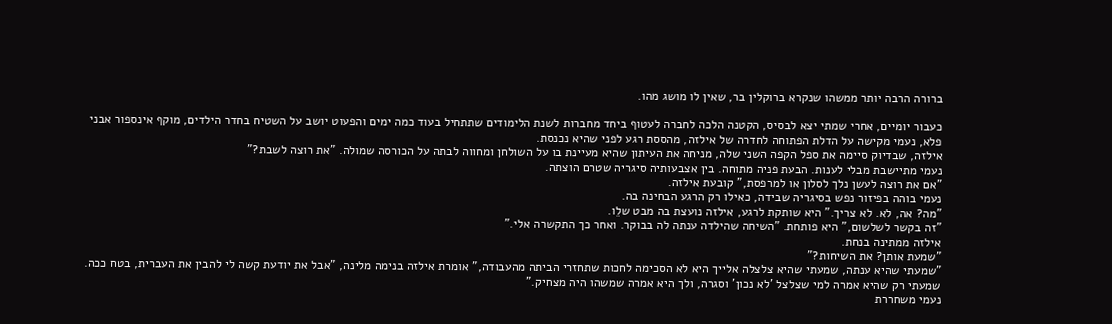ברורה הרבה יותר ממשהו שנקרא ברוקלין בר, שאין לו מושג מהו.

כעבור יומיים, אחרי שמתי יצא לבסיס, הקטנה הלכה לחברה לעטוף ביחד מחברות לשנת הלימודים שתתחיל בעוד כמה ימים והפעוט יושב על השטיח בחדר הילדים, מוקף אינספור אבני פלא, נעמי מקישה על הדלת הפתוחה לחדרה של אילזה, מהססת רגע לפני שהיא נכנסת.
אילזה, שבדיוק סיימה את ספל הקפה השני שלה, מניחה את העיתון שהיא מעיינת בו על השולחן ומחווה לבתה על הכורסה שמולה. "את רוצה לשבת?"
נעמי מתיישבת מבלי לענות. הבעת פניה מתוחה. בין אצבעותיה סיגריה שטרם הוצתה.
"אם את רוצה לעשן נלך לסלון או למרפסת," קובעת אילזה.
נעמי בוהה בפיזור נפש בסיגריה שבידה, כאילו רק הרגע הבחינה בה.
"מה? אה, לא. לא צריך." היא שותקת לרגע, אילזה נועצת בה מבט שלֵו.
"זה בקשר לשלשום," היא פותחת. "השיחה שהילדה ענתה לה בבוקר. ואחר כך התקשרה אלי."
אילזה ממתינה בנחת.
"שמעת אותן? את השיחות?"
"שמעתי שהיא ענתה, שמעתי שהיא צלצלה אלייך היא לא הסכימה לחכות שתחזרי הביתה מהעבודה," אומרת אילזה בנימה מלינה, "אבל את יודעת קשה לי להבין את העברית, בטח ככה. שמעתי רק שהיא אמרה למי שצלצל 'לא נכון' וסגרה, ולך היא אמרה שמשהו היה מצחיק."
נעמי משחררת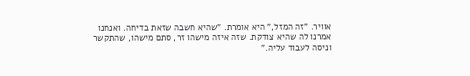אוויר. "זה המזל," היא אומרת. "שהיא חשבה שזאת בדיחה. ואנחנו אמרנו לה שהיא צודקת. שזה איזה מישהו זר, סתם מישהו, שהתקשר וניסה לעבוד עליה."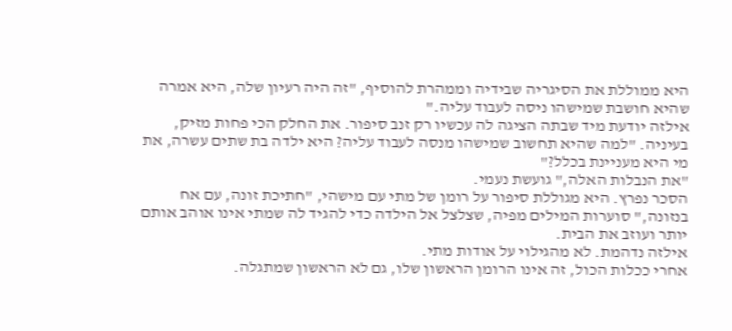היא ממוללת את הסיגריה שבידיה וממהרת להוסיף, "זה היה רעיון שלה, היא אמרה שהיא חושבת שמישהו ניסה לעבוד עליה."
אילזה יודעת מיד שבתה הציגה לה עכשיו רק זנב סיפור. את החלק הכי פחות מזיק, בעיניה. "למה שהיא תחשוב שמישהו מנסה לעבוד עליה? היא ילדה בת שתים עשרה, את מי היא מעניינת בכלל?"
"את הנבלות האלה," גועשת נעמי.
הסכר נפרץ. היא מגוללת סיפור על רומן של מתי עם מישהי, "חתיכת זונה, עם אח בנזונה," סוערות המילים מפיה, שצלצל אל הילדה כדי להגיד לה שמתי אינו אוהב אותם יותר ועוזב את הבית.
אילזה נדהמת. לא מהגילוי על אודות מתי.
אחרי ככלות הכול, זה אינו הרומן הראשון שלו, גם לא הראשון שמתגלה.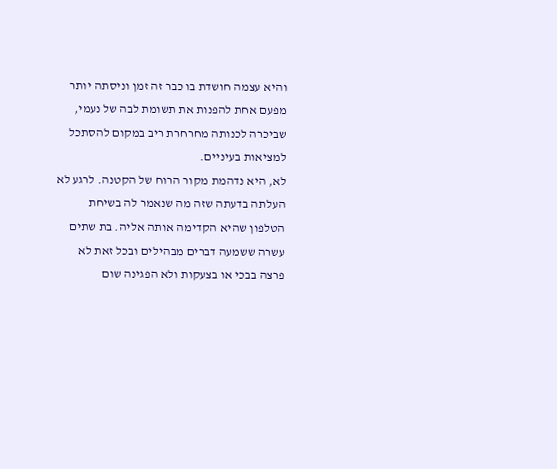והיא עצמה חושדת בו כבר זה זמן וניסתה יותר מפעם אחת להפנות את תשומת לבה של נעמי, שביכרה לכנותה מחרחרת ריב במקום להסתכל למציאות בעיניים.
לא, היא נדהמת מקור הרוח של הקטנה. לרגע לא העלתה בדעתה שזה מה שנאמר לה בשיחת הטלפון שהיא הקדימה אותה אליה. בת שתים עשרה ששמעה דברים מבהילים ובכל זאת לא פרצה בבכי או בצעקות ולא הפגינה שום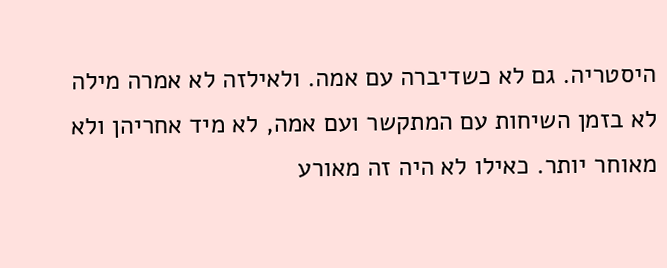היסטריה. גם לא כשדיברה עם אמה. ולאילזה לא אמרה מילה לא בזמן השיחות עם המתקשר ועם אמה, לא מיד אחריהן ולא מאוחר יותר. כאילו לא היה זה מאורע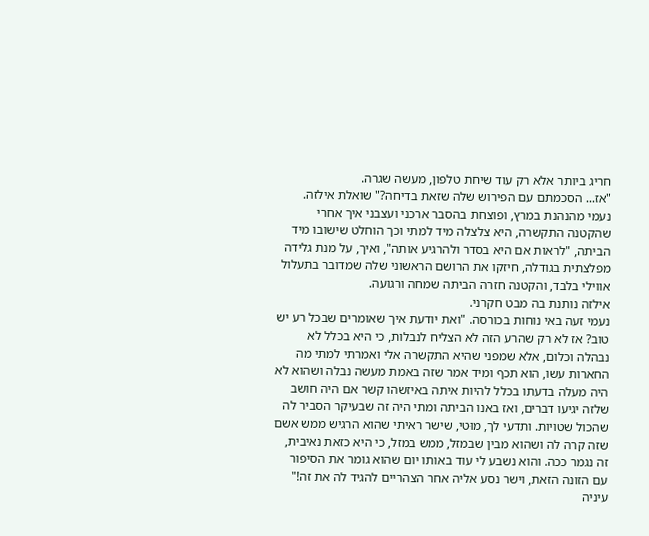חריג ביותר אלא רק עוד שיחת טלפון, מעשה שגרה.
"אז... הסכמתם עם הפירוש שלה שזאת בדיחה?" שואלת אילזה.
נעמי מהנהנת במרץ, ופוצחת בהסבר ארכני ועצבני איך אחרי שהקטנה התקשרה, היא צלצלה מיד למתי וכך הוחלט שישובו מיד הביתה, "לראות אם היא בסדר ולהרגיע אותה", ואיך, על מנת גלידה מפלצתית בגודלה, חיזקו את הרושם הראשוני שלה שמדובר בתעלול אווילי בלבד, והקטנה חזרה הביתה שמחה ורגועה.
אילזה נותנת בה מבט חקרני.
נעמי זעה באי נוחות בכורסה. "ואת יודעת איך שאומרים שבכל רע יש טוב? אז לא רק שהרע הזה לא הצליח לנבלות, כי היא בכלל לא נבהלה וכלום, אלא שמפני שהיא התקשרה אלי ואמרתי למתי מה החארות עשו, הוא תכף ומיד אמר שזה באמת מעשה נבלה ושהוא לא היה מעלה בדעתו בכלל להיות איתה באיזשהו קשר אם היה חושב שלזה יגיעו דברים, ואז באנו הביתה ומתי היה זה שבעיקר הסביר לה שהכול שטויות. ותדעי לך, מוּטי, שישר ראיתי שהוא הרגיש ממש אשם שזה קרה לה ושהוא מבין שבמזל, ממש במזל, כי היא כזאת נאיבית, זה נגמר ככה. והוא נשבע לי עוד באותו יום שהוא גומר את הסיפור עם הזונה הזאת, וישר נסע אליה אחר הצהריים להגיד לה את זה!"
עיניה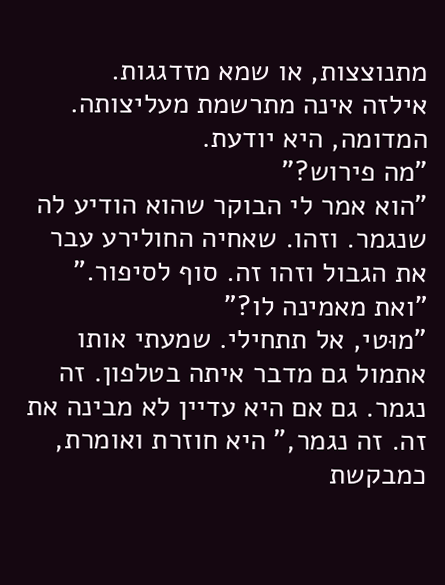מתנוצצות, או שמא מזדגגות.
אילזה אינה מתרשמת מעליצותה. המדומה, היא יודעת.
"מה פירוש?"
"הוא אמר לי הבוקר שהוא הודיע לה שנגמר. וזהו. שאחיה החולירע עבר את הגבול וזהו זה. סוף לסיפור."
"ואת מאמינה לו?"
"מוּטי, אל תתחילי. שמעתי אותו אתמול גם מדבר איתה בטלפון. זה נגמר. גם אם היא עדיין לא מבינה את זה. זה נגמר," היא חוזרת ואומרת, כמבקשת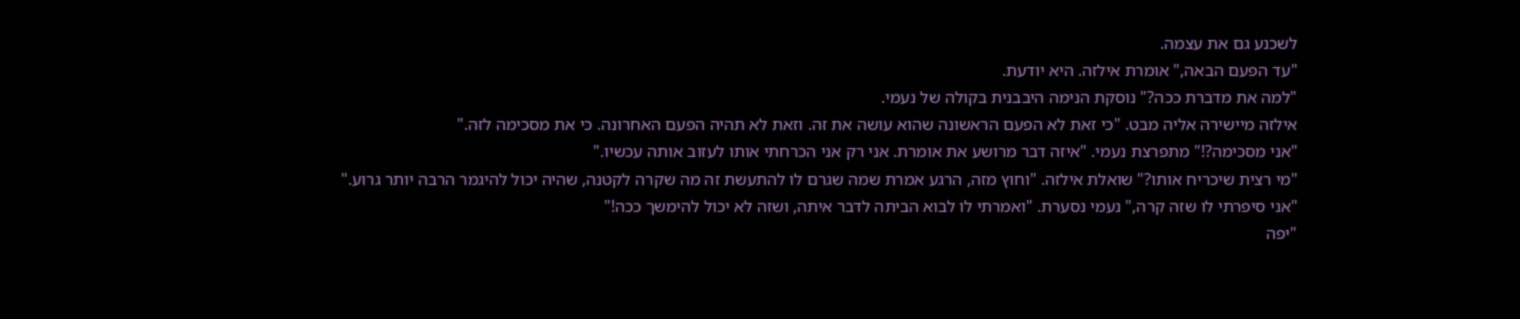לשכנע גם את עצמה.
"עד הפעם הבאה," אומרת אילזה. היא יודעת.
"למה את מדברת ככה?" נוסקת הנימה היבבנית בקולה של נעמי.
אילזה מיישירה אליה מבט. "כי זאת לא הפעם הראשונה שהוא עושה את זה. וזאת לא תהיה הפעם האחרונה. כי את מסכימה לזה."
"אני מסכימה?!" מתפרצת נעמי. "איזה דבר מרושע את אומרת. אני רק אני הכרחתי אותו לעזוב אותה עכשיו."
"מי רצית שיכריח אותו?" שואלת אילזה. "וחוץ מזה, הרגע אמרת שמה שגרם לו להתעשת זה מה שקרה לקטנה, שהיה יכול להיגמר הרבה יותר גרוע."
"אני סיפרתי לו שזה קרה," נעמי נסערת. "ואמרתי לו לבוא הביתה לדבר איתה, ושזה לא יכול להימשך ככה!"
"יפה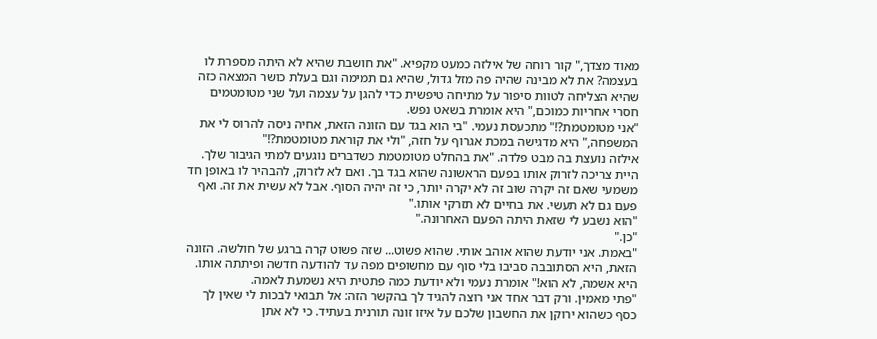מאוד מצדך," קור רוחה של אילזה כמעט מקפיא. "את חושבת שהיא לא היתה מספרת לו בעצמה? את לא מבינה שהיה פה מזל גדול, שהיא גם תמימה וגם בעלת כושר המצאה כזה שהיא הצליחה לטוות סיפור על מתיחה טיפשית כדי להגן על עצמה ועל שני מטומטמים חסרי אחריות כמוכם," היא אומרת בשאט נפש.
"אני מטומטמת?!" מתכעסת נעמי. "בי הוא בגד עם הזונה הזאת, אחיה ניסה להרוס לי את המשפחה," היא מדגישה במכת אגרוף על חזה, "ולי את קוראת מטומטמת?!"
אילזה נועצת בה מבט פלדה. "את בהחלט מטומטמת כשדברים נוגעים למתי הגיבור שלך. היית צריכה לזרוק אותו בפעם הראשונה שהוא בגד בך. ואם לא לזרוק, להבהיר לו באופן חד משמעי שאם זה יקרה שוב זה לא יקרה יותר, כי זה יהיה הסוף. אבל לא עשית את זה. ואף פעם גם לא תעשי. את בחיים לא תזרקי אותו."
"הוא נשבע לי שזאת היתה הפעם האחרונה."
"כן."
"באמת. אני יודעת שהוא אוהב אותי. שהוא פשוט... שזה פשוט קרה ברגע של חולשה. הזונה הזאת, היא הסתובבה סביבו בלי סוף עם מחשופים מפה עד להודעה חדשה ופיתתה אותו. היא אשמה, לא הוא!" אומרת נעמי ולא יודעת כמה פתטית היא נשמעת לאמה.
"פתי מאמין. ורק דבר אחד אני רוצה להגיד לך בהקשר הזה: אל תבואי לבכות לי שאין לך כסף כשהוא ירוקן את החשבון שלכם על איזו זונה תורנית בעתיד. כי לא אתן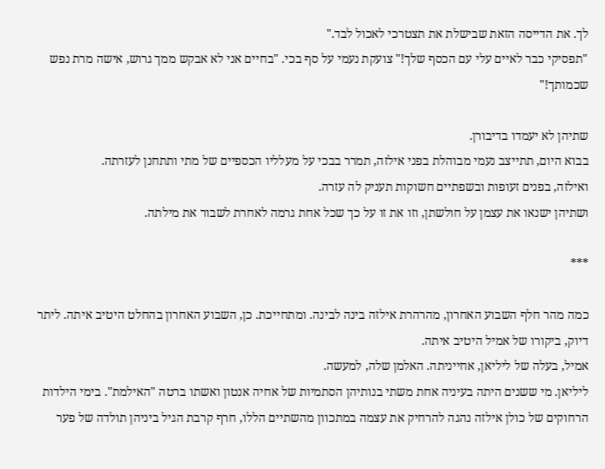לך. את הדייסה הזאת שבישלת את תצטרכי לאכול לבד."
"תפסיקי כבר לאיים עלי עם הכסף שלך!" צועקת נעמי על סף בכי. "בחיים אני לא אבקש ממך גרוש, אישה מרת נפש שכמותך!"

שתיהן לא יעמדו בדיבורן.
בבוא היום, תתייצב נעמי מבוהלת בפני אילזה, תמרר בבכי על מעלליו הכספיים של מתי ותתחנן לעזרתה.
ואילזה, בפנים זעופות ובשפתיים חשוקות תעניק לה עזרה.
ושתיהן ישנאו את עצמן על חולשתן, וזו את זו על כך שכל אחת גרמה לאחרת לשבור את מילתה.

***

כמה מהר חלף השבוע האחרון, מהרהרת אילזה בינה לבינה. ומתחייכת. כן, השבוע האחרון בהחלט היטיב איתה. ליתר דיוק, ביקורו של אמיל היטיב איתה.
אמיל, בעלה של ליליאן, אחייניתה. האלמן שלה, למעשה.
ליליאן. מי ששנים היתה בעיניה אחת משתי בנותיהן הסתמיות של אחיה אנטון ואשתו ברטה "האילמת". בימי הילדות הרחוקים של כולן אילזה נהגה להרחיק את עצמה במתכוון מהשתיים הללו, חרף קרבת הגיל ביניהן תולדה של פער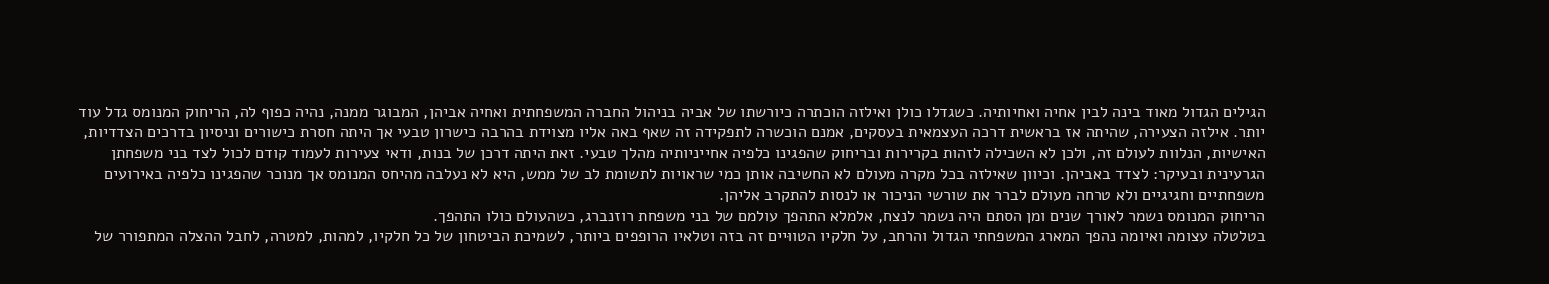הגילים הגדול מאוד בינה לבין אחיה ואחיותיה. כשגדלו כולן ואילזה הוכתרה כיורשתו של אביה בניהול החברה המשפחתית ואחיה אביהן, המבוגר ממנה, נהיה כפוף לה, הריחוק המנומס גדל עוד יותר. אילזה הצעירה, שהיתה אז בראשית דרכה העצמאית בעסקים, אמנם הוכשרה לתפקידה זה שאף באה אליו מצוידת בהרבה כישרון טבעי אך היתה חסרת כישורים וניסיון בדרכים הצדדיות, האישיות, הנלוות לעולם זה, ולכן לא השכילה לזהות בקרירות ובריחוק שהפגינו כלפיה אחייניותיה מהלך טבעי. זאת היתה דרכן של בנות, ודאי צעירות לעמוד קודם לכול לצד בני משפחתן הגרעינית ובעיקר: לצדד באביהן. וכיוון שאילזה בכל מקרה מעולם לא החשיבה אותן כמי שראויות לתשומת לב של ממש, היא לא נעלבה מהיחס המנומס אך מנוכר שהפגינו כלפיה באירועים משפחתיים וחגיגיים ולא טרחה מעולם לברר את שורשי הניכור או לנסות להתקרב אליהן.
הריחוק המנומס נשמר לאורך שנים ומן הסתם היה נשמר לנצח, אלמלא התהפך עולמם של בני משפחת רוזנברג, כשהעולם כולו התהפך.
בטלטלה עצומה ואיומה נהפך המארג המשפחתי הגדול והרחב, על חלקיו הטווּיים זה בזה וטלאיו הרופפים ביותר, לשמיכת הביטחון של כל חלקיו, למהות, למטרה, לחבל ההצלה המתפורר של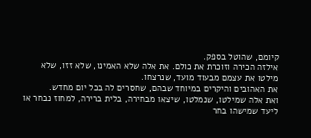קיומם, שהוטל בספק.
אילזה הכירה וזוכרת את כולם. את אלה שלא האמינו, שלא זזו, שלא מילטו את עצמם מבעוד מועד, שנרצחו.
את האהובים והיקרים במיוחד שבהם, שחסרים לה בכל יום מחדש.
ואת אלה שמילטו, שנמלטו, שיצאו מבחירה, בלית ברירה, למחוז נבחר או ליעד שמישהו בחר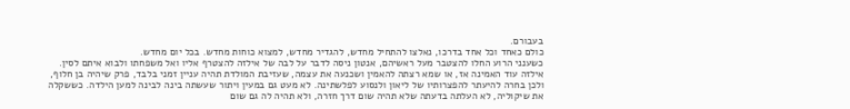בעבורם.
כולם כאחד וכל אחד בדרכו, נאלצו להתחיל מחדש, להגדיר מחדש, למצוא כוחות מחדש. בכל יום מחדש.
כשענני הרוע החלו להצטבר מעל ראשיהם, אנטון ניסה לדבר על לבה של אילזה להצטרף אליו ואל משפחתו ולבוא איתם לסין. אילזה עוד האמינה אז, או שמא רצתה להאמין ושכנעה את עצמה, שעזיבת המולדת תהיה עניין זמני בלבד, פרק שיהיה בן חלוף, ולכן בחרה להיעתר להפצרותיו של ליאון ולנסוע לפלשתינה. לא מעט גם במעין ויתור שעשתה בינה לבינה למען הילדה. כששקלה את שיקוליה, לא העלתה בדעתה שלא תהיה שום דרך חזרה, ולא תהיה לה גם שום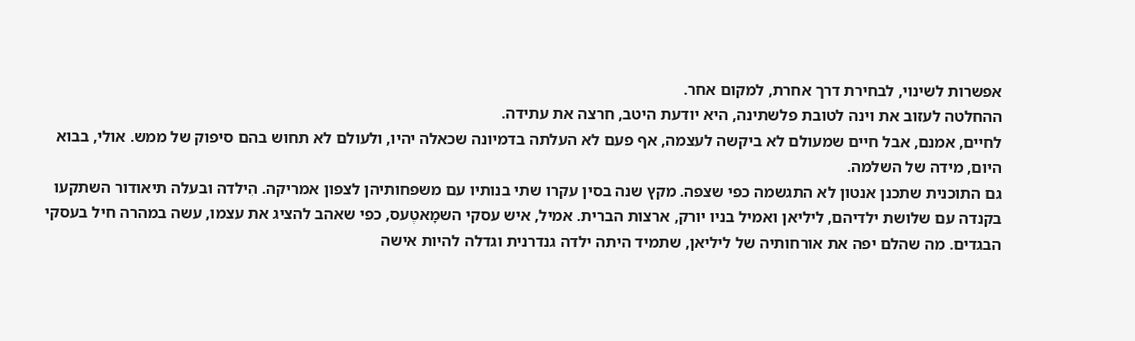אפשרות לשינוי, לבחירת דרך אחרת, למקום אחר.
ההחלטה לעזוב את וינה לטובת פלשתינה, היא יודעת היטב, חרצה את עתידה.
לחיים, אמנם, אבל חיים שמעולם לא ביקשה לעצמה, אף פעם לא העלתה בדמיונה שכאלה יהיו, ולעולם לא תחוש בהם סיפוק של ממש. אולי, בבוא היום, מידה של השלמה.
גם התוכנית שתכנן אנטון לא התגשמה כפי שצפה. מקץ שנה בסין עקרו שתי בנותיו עם משפחותיהן לצפון אמריקה. הִילדה ובעלה תיאודור השתקעו בקנדה עם שלושת ילדיהם, ליליאן ואמיל בניו יורק, ארצות הברית. אמיל, איש עסקי השמָאטֶעס, כפי שאהב להציג את עצמו, עשה במהרה חיל בעסקי הבגדים. מה שהלם יפה את אורחותיה של ליליאן, שתמיד היתה ילדה גנדרנית וגדלה להיות אישה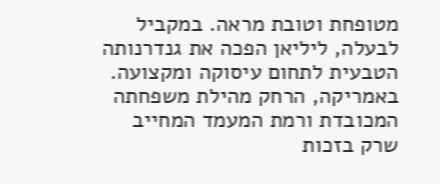מטופחת וטובת מראה. במקביל לבעלה, ליליאן הפכה את גנדרנותה הטבעית לתחום עיסוקה ומקצועה. באמריקה, הרחק מהילת משפחתה המכובדת ורמת המעמד המחייב שרק בזכות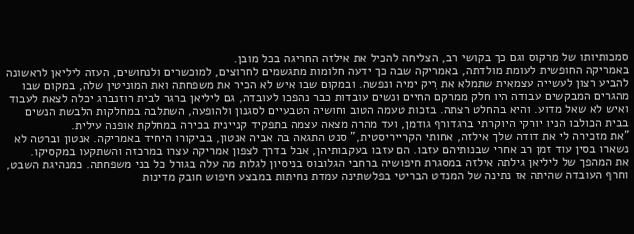סמכותיותו של מרקוס וגם כך בקושי רב, הצליחה להכיל את אילזה החריגה בכל מובן.
באמריקה החופשית לעומת מולדתה, באמריקה שבה כך ידעה חלומות מתגשמים לחרוצים, למוכשרים ולנחושים, העזה ליליאן לראשונה להביע רצון לעשייה עצמאית שתמלא את רִיק ימיה ונפשה. ובמקום שבו איש לא הכיר את משפחתה ואת המוניטין שלה, במקום שבו מהגרים המבקשים עבודה היו חלק ממרקם החיים ונשים עובדות כבר נהפכו לעובדה, גם ליליאן ברגר לבית רוזנברג יכלה לצאת לעבוד ואיש לא שאל מדוע. והיא בהחלט רצתה. בזכות טעמה הטוב וחושיה הטבעיים לסגנון ולהופעה, השתלבה במחלקות הלבשת הנשים בבית הכולבו הניו יורקי היוקרתי ברגדורף גודמן, ועד מהרה מצאה עצמה בתפקיד קניינית בכירה במחלקת אופנה עילית.
"את מזכירה לי את דודה שלך אילזה, אחותי הקרייריסטית," סנט התגאה בה אביה אנטון, בביקורו היחיד באמריקה. אנטון וברטה לא נשארו בסין עוד זמן רב אחרי שבנותיהם עזבו. הם עזבו בעקבותיהן, אבל בדרך לצפון אמריקה עצרו במרכזה והשתקעו במקסיקו.
את המהפך של ליליאן גילתה אילזה במסגרת חיפושיה ברחבי הגלובוס בניסיון לגלות מה עלה בגורל כל בני משפחתה. כמנהיגת השבט, וחרף העובדה שהיתה אז נתינה של המנדט הבריטי בפלשתינה עמדת נחיתות במבצע חיפוש חובק מדינות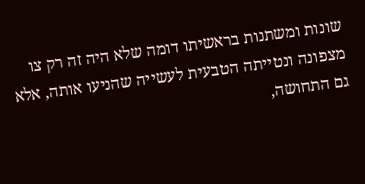שונות ומשתנות בראשיתו דומה שלא היה זה רק צו מצפונה ונטייתה הטבעית לעשייה שהניעו אותה, אלא גם התחושה,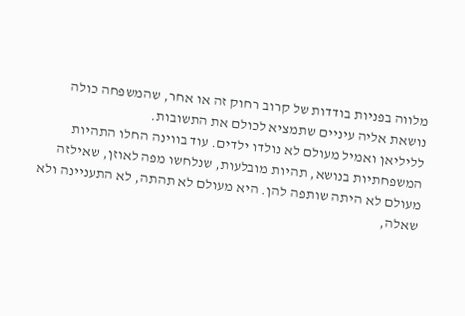מלווה בפניות בודדות של קרוב רחוק זה או אחר, שהמשפחה כולה נושאת אליה עיניים שתמציא לכולם את התשובות.
לליליאן ואמיל מעולם לא נולדו ילדים. עוד בווינה החלו התהיות המשפחתיות בנושא, תהיות מובלעות, שנלחשו מפה לאוזן, שאילזה מעולם לא היתה שותפה להן. היא מעולם לא תהתה, לא התעניינה ולא שאלה,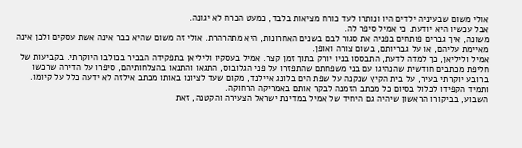אולי משום שבעיניה ילדים היו ונותרו לעד כורח מציאות בלבד, כמעט הכרח לא יגונה.
אבל עכשיו היא יודעת. כי אמיל סיפר לה.
משונה, איך גברים פותחים בפניה את סגור לבם בשנים האחרונות, היא מתהרהרת. אולי זה משום שהיא כבר אינה אשת עסקים ולכן אינה מאיימת עליהם, או על גבריותם, בשום צורה ואופן.
אמיל וליליאן, כך למדה לדעת, התבססו בניו יורק בתוך זמן קצר. אמיל בעסקיו וליליאן בתפקידה הבכיר בכולבו היוקרתי. בקביעות של חליפת מכתבים חודשית שהנהיגו עם בני משפחתם שהתפזרו על פני הגלובוס, התגאו והתנאו בהצלחותיהם, סיפרו על הדירה שרכשו ברובע יוקרתי בעיר, על בית הקיץ שנקנה על שפת הים בלונג איילנד, מקום שעד לציונו באותו מכתב אילזה לא ידעה כלל על קיומו. ותמיד הקפידו לכלול בסיום כל מכתב הזמנה לבקר אותם באמריקה הרחוקה.
השבוע, בביקורו הראשון שיהיה גם היחיד של אמיל במדינת ישראל הצעירה והקטנה, זאת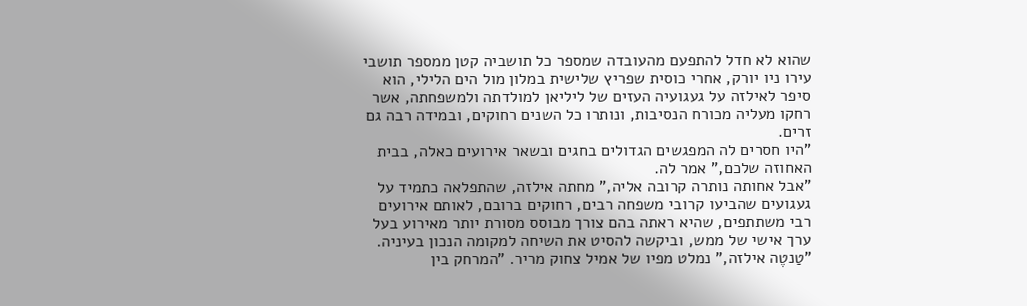שהוא לא חדל להתפעם מהעובדה שמספר כל תושביה קטן ממספר תושבי עירו ניו יורק, אחרי כוסית שפריץ שלישית במלון מול הים הלילי, הוא סיפר לאילזה על געגועיה העזים של ליליאן למולדתה ולמשפחתה, אשר רחקו מעליה מכורח הנסיבות, ונותרו כל השנים רחוקים, ובמידה רבה גם זרים.
"היו חסרים לה המפגשים הגדולים בחגים ובשאר אירועים כאלה, בבית האחוזה שלכם," אמר לה.
"אבל אחותה נותרה קרובה אליה," מחתה אילזה, שהתפלאה כתמיד על געגועים שהביעו קרובי משפחה רבים, רחוקים ברובם, לאותם אירועים רבי משתתפים, שהיא ראתה בהם צורך מבוסס מסורת יותר מאירוע בעל ערך אישי של ממש, וביקשה להסיט את השיחה למקומה הנכון בעיניה.
"טַנטֶה אילזה," נמלט מפיו של אמיל צחוק מריר. "המרחק בין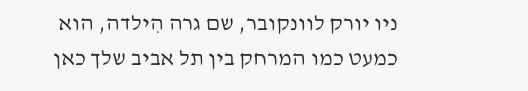ניו יורק לוונקובר, שם גרה הִילדה, הוא כמעט כמו המרחק בין תל אביב שלך כאן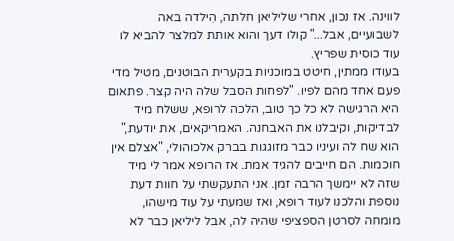לווינה. אז נכון, אחרי שליליאן חלתה, הִילדה באה לשבועיים, אבל..." קולו דעך והוא אותת למלצר להביא לו עוד כוסית שפריץ.
בעודו ממתין, חיטט במוכניות בקערית הבוטנים, מטיל מדי פעם אחד מהם לפיו. "לפחות הסבל שלה היה קצר. פתאום היא הרגישה לא כל כך טוב, הלכה לרופא, ששלח מיד לבדיקות, וקיבלנו את האבחנה. האמריקאים, את יודעת," הוא שח לה ועיניו כבר מזוגגות בברק אלכוהולי, "אצלם אין חוכמות. הם חייבים להגיד אמת. אז הרופא אמר לי מיד שזה לא יימשך הרבה זמן. אני התעקשתי על חוות דעת נוספת והלכנו לעוד רופא, ואז שמעתי על עוד מישהו, מומחה לסרטן הספציפי שהיה לה, אבל ליליאן כבר לא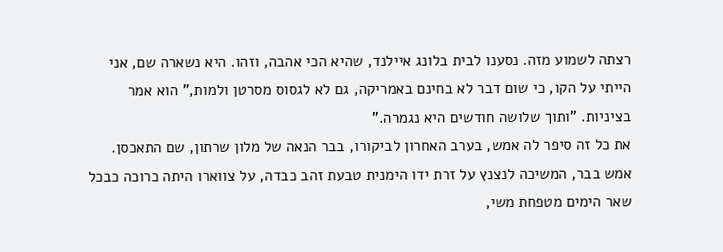רצתה לשמוע מזה. נסענו לבית בלונג איילנד, שהיא הכי אהבה, וזהו. היא נשארה שם, אני הייתי על הקו, כי שום דבר לא בחינם באמריקה, גם לא לגסוס מסרטן ולמות," הוא אמר בציניות. "ותוך שלושה חודשים היא נגמרה."
את כל זה סיפר לה אמש, בערב האחרון לביקורו, בבר הנאה של מלון שרתון, שם התאכסן.
אמש בבר, המשיכה לנצנץ על זרת ידו הימנית טבעת זהב כבדה, על צווארו היתה כרוכה כבכל שאר הימים מטפחת משי,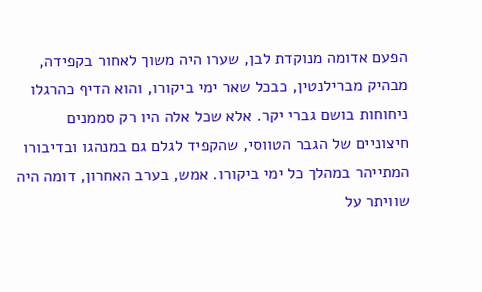הפעם אדומה מנוקדת לבן, שערו היה משוך לאחור בקפידה, מבהיק מברילנטין, כבכל שאר ימי ביקורו, והוא הדיף כהרגלו ניחוחות בושם גברי יקר. אלא שכל אלה היו רק סממנים חיצוניים של הגבר הטווסי, שהקפיד לגלם גם במנהגו ובדיבורו המתייהר במהלך כל ימי ביקורו. אמש, בערב האחרון, דומה היה שוויתר על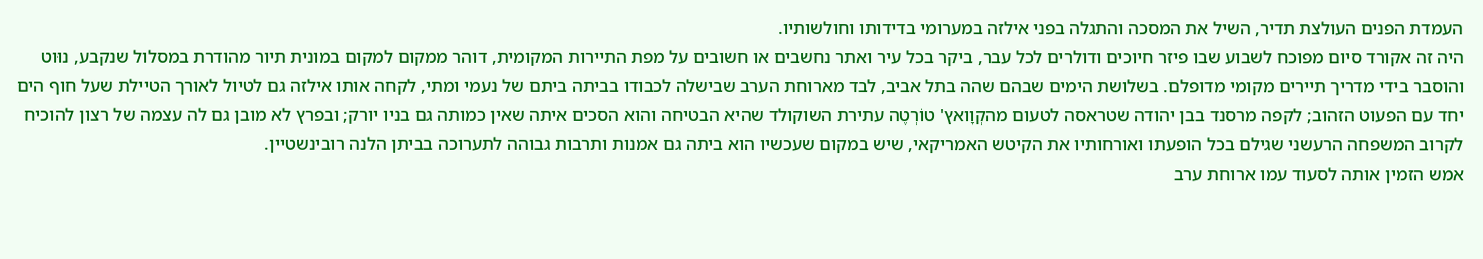העמדת הפנים העולצת תדיר, השיל את המסכה והתגלה בפני אילזה במערומי בדידותו וחולשותיו.
היה זה אקורד סיום מפוכח לשבוע שבו פיזר חיוכים ודולרים לכל עבר, ביקר בכל עיר ואתר נחשבים או חשובים על מפת התיירות המקומית, דוהר ממקום למקום במונית תיור מהודרת במסלול שנקבע, נוּוט והוסבר בידי מדריך תיירים מקומי מדופלם. בשלושת הימים שבהם שהה בתל אביב, לבד מארוחת הערב שבישלה לכבודו בביתה ביתם של נעמי ומתי, לקחה אותו אילזה גם לטיול לאורך הטיילת שעל חוף הים יחד עם הפעוט הזהוב; לקפה מרסנד בבן יהודה שטראסה לטעום מהקְוָואץ' טוֹרְטֶה עתירת השוקולד שהיא הבטיחה והוא הסכים איתה שאין כמותה גם בניו יורק; ובפרץ לא מובן גם לה עצמה של רצון להוכיח לקרוב המשפחה הרעשני שגילם בכל הופעתו ואורחותיו את הקיטש האמריקאי, שיש במקום שעכשיו הוא ביתה גם אמנות ותרבות גבוהה לתערוכה בביתן הלנה רובינשטיין.
אמש הזמין אותה לסעוד עמו ארוחת ערב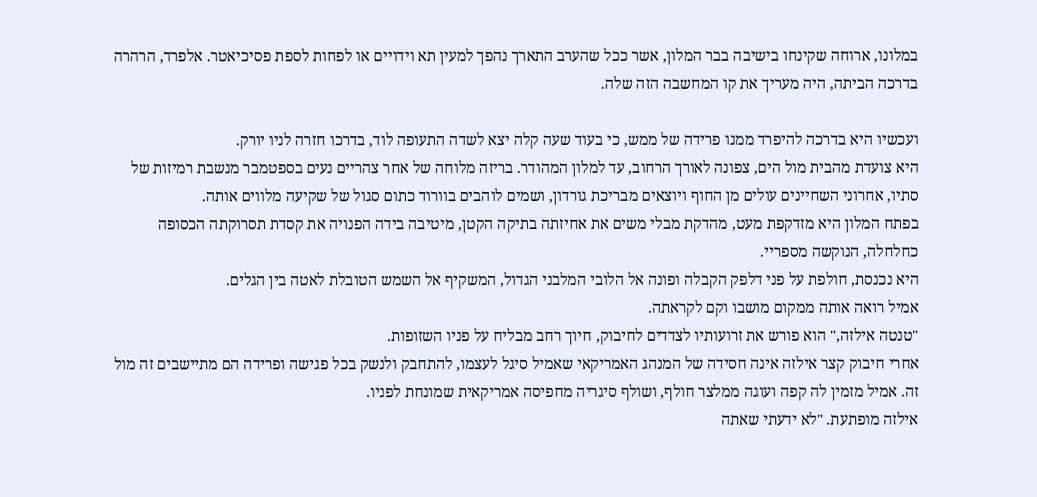במלונו, ארוחה שקינחו בישיבה בבר המלון, אשר ככל שהערב התארך נהפך למעין תא וידויים או לפחות לספת פסיכיאטר. אלפרד, הרהרה בדרכה הביתה, היה מעריך את קו המחשבה הזה שלה.

ועכשיו היא בדרכה להיפרד ממנו פרידה של ממש, כי בעוד שעה קלה יצא לשדה התעופה לוד, בדרכו חזרה לניו יורק.
היא צועדת מהבית מול הים, צפונה לאורך הרחוב, עד למלון המהודר. בריזה מלוחה של אחר צהריים נעים בספטמבר מנשבת רמיזות של סתיו, אחרוני השחיינים עולים מן החוף ויוצאים מבריכת גורדון, ושמים לוהבים בוורוד כתום סגול של שקיעה מלווים אותה.
בפתח המלון היא מזדקפת מעט, מהדקת מבלי משים את אחיזתה בתיקה הקטן, מיטיבה בידה הפנויה את קסדת תסרוקתה הכסופה כחלחלה, הנוקשה מספריי.
היא נכנסת, חולפת על פני דלפק הקבלה ופונה אל הלובי המלבני הגדול, המשקיף אל השמש הטובלת לאטה בין הגלים.
אמיל רואה אותה ממקום מושבו וקם לקראתה.
"טנטה אילזה," הוא פורש את זרועותיו לצדדים לחיבוק, חיוך רחב מבליח על פניו השזופות.
אחרי חיבוק קצר אילזה אינה חסידה של המנהג האמריקאי שאמיל סיגל לעצמו, להתחבק ולנשק בכל פגישה ופרידה הם מתיישבים זה מול זה. אמיל מזמין לה קפה ועוגה ממלצר חולף, ושולף סיגריה מחפיסה אמריקאית שמונחת לפניו.
אילזה מופתעת. "לא ידעתי שאתה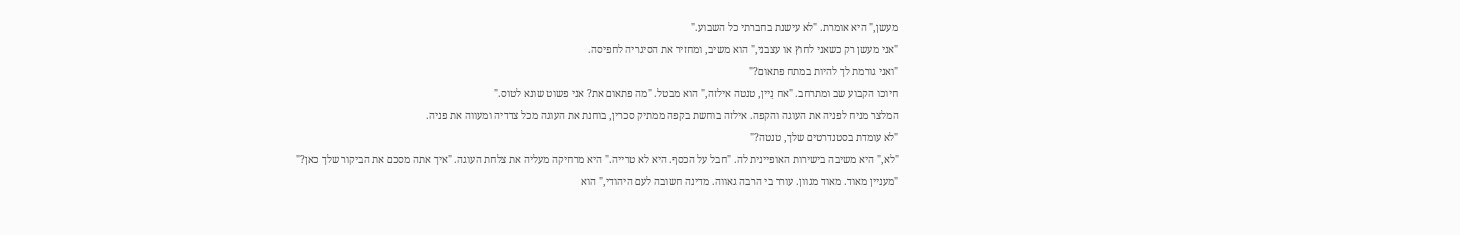מעשן," היא אומרת. "לא עישנת בחברתי כל השבוע."
"אני מעשן רק כשאני לחוץ או עצבני," הוא משיב, ומחזיר את הסיגריה לחפיסה.
"ואני גורמת לך להיות במתח פתאום?"
חיוכו הקבוע שב ומתרחב. "אח נַיין, טנטה אילזה," הוא מבטל. "מה פתאום את? אני פשוט שונא לטוס."
המלצר מניח לפניה את העוגה והקפה. אילזה בוחשת בקפה ממתיק סכרין, בוחנת את העוגה מכל צדדיה ומעווה את פניה.
"לא עומדת בסטנדרטים שלך, טנטה?"
"לא," היא משיבה בישירות האופיינית לה. "חבל על הכסף. היא לא טרייה." היא מרחיקה מעליה את צלחת העוגה. "איך אתה מסכם את הביקור שלך כאן?"
"מעניין מאוד. מאוד מגוון. עורר בי הרבה גאווה. מדינה חשובה לעם היהודי," הוא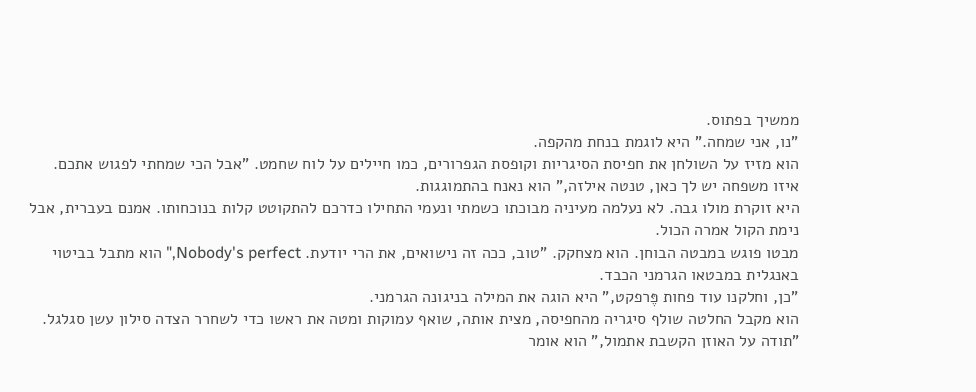ממשיך בפתוס.
"נו, אני שמחה." היא לוגמת בנחת מהקפה.
הוא מזיז על השולחן את חפיסת הסיגריות וקופסת הגפרורים, כמו חיילים על לוח שחמט. "אבל הכי שמחתי לפגוש אתכם. איזו משפחה יש לך כאן, טנטה אילזה," הוא נאנח בהתמוגגות.
היא זוקרת מולו גבה. לא נעלמה מעיניה מבוכתו כשמתי ונעמי התחילו כדרכם להתקוטט קלות בנוכחותו. אמנם בעברית, אבל נימת הקול אמרה הכול.
מבטו פוגש במבטה הבוחן. הוא מצחקק. "טוב, ככה זה נישואים, את הרי יודעת. Nobody's perfect," הוא מתבל בביטוי באנגלית במבטאו הגרמני הכבד.
"כן, וחלקנו עוד פחות פֶּרפקט," היא הוגה את המילה בניגונה הגרמני.
הוא מקבל החלטה שולף סיגריה מהחפיסה, מצית אותה, שואף עמוקות ומטה את ראשו כדי לשחרר הצדה סילון עשן סגלגל.
"תודה על האוזן הקשבת אתמול," הוא אומר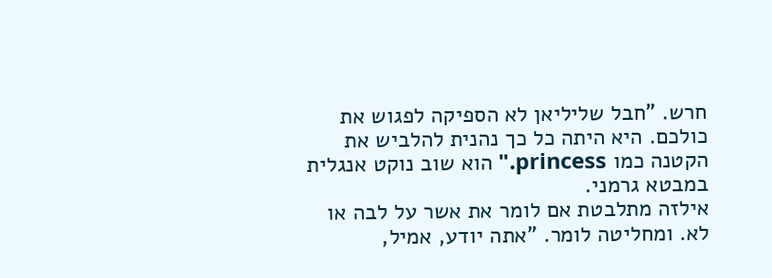חרש. "חבל שליליאן לא הספיקה לפגוש את כולכם. היא היתה כל כך נהנית להלביש את הקטנה כמו princess." הוא שוב נוקט אנגלית במבטא גרמני.
אילזה מתלבטת אם לומר את אשר על לבה או לא. ומחליטה לומר. "אתה יודע, אמיל,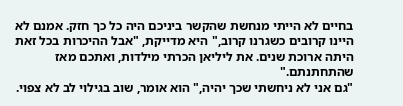בחיים לא הייתי מנחשת שהקשר ביניכם היה כל כך חזק. אמנם לא היינו קרובים כשגרנו קרוב," היא מדייקת, "אבל ההיכרות בכל זאת היתה ארוכת שנים. את ליליאן הכרתי מילדות, ואתכם מאז שהתחתנתם."
"גם אני לא ניחשתי שכך יהיה," הוא אומר, שוב בגילוי לב לא צפוי.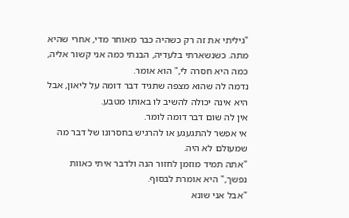"גיליתי את זה רק כשהיה כבר מאוחר מדי, אחרי שהיא מתה. כשנשארתי בלעדיה, הבנתי כמה אני קשור אליה, כמה היא חסרה לי," הוא אומר.
נדמה לה שהוא מצפה שתגיד דבר דומה על ליאון, אבל היא אינה יכולה להשיב לו באותו מטבע.
אין לה שום דבר דומה לומר.
אי אפשר להתגעגע או להרגיש בחסרונו של דבר מה שמעולם לא היה.
"אתה תמיד מוזמן לחזור הנה ולדבר איתי כאוות נפשך," היא אומרת לבסוף.
"אבל אני שונא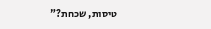טיסות, שכחת?"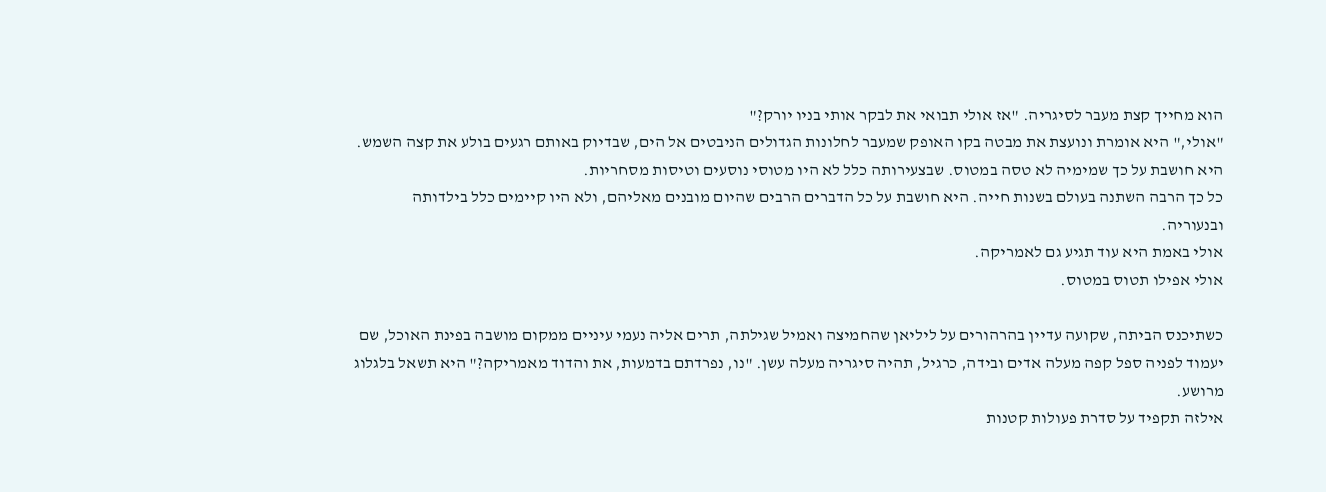הוא מחייך קצת מעבר לסיגריה. "אז אולי תבואי את לבקר אותי בניו יורק?"
"אולי," היא אומרת ונועצת את מבטה בקו האופק שמעבר לחלונות הגדולים הניבטים אל הים, שבדיוק באותם רגעים בולע את קצה השמש.
היא חושבת על כך שמימיה לא טסה במטוס. שבצעירותה כלל לא היו מטוסי נוסעים וטיסות מסחריות.
כל כך הרבה השתנה בעולם בשנות חייה. היא חושבת על כל הדברים הרבים שהיום מובנים מאליהם, ולא היו קיימים כלל בילדותה ובנעוריה.
אולי באמת היא עוד תגיע גם לאמריקה.
אולי אפילו תטוס במטוס.

כשתיכנס הביתה, שקועה עדיין בהרהורים על ליליאן שהחמיצה ואמיל שגילתה, תרים אליה נעמי עיניים ממקום מושבה בפינת האוכל, שם יעמוד לפניה ספל קפה מעלה אדים ובידה, כרגיל, תהיה סיגריה מעלה עשן. "נו, נפרדתם בדמעות, את והדוד מאמריקה?" היא תשאל בלגלוג מרושע.
אילזה תקפיד על סדרת פעולות קטנות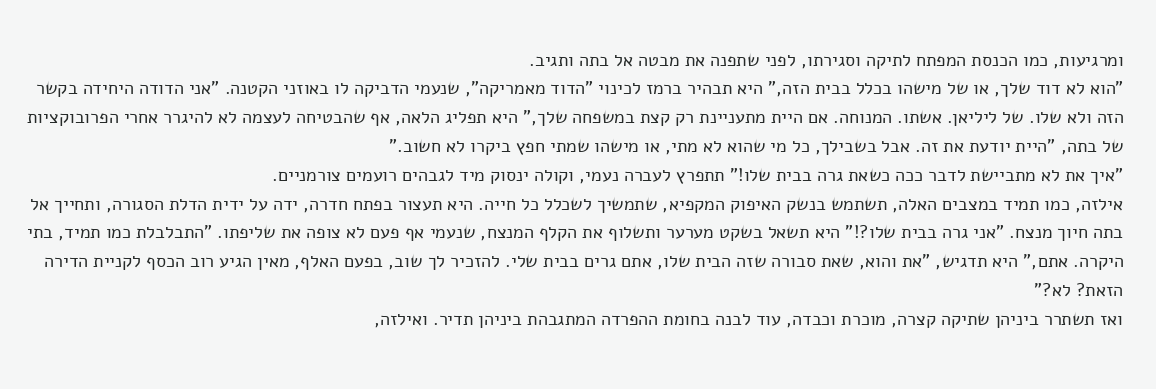ומרגיעות, כמו הכנסת המפתח לתיקה וסגירתו, לפני שתפנה את מבטה אל בתה ותגיב.
"הוא לא דוד שלך, או של מישהו בכלל בבית הזה," היא תבהיר ברמז לכינוי "הדוד מאמריקה", שנעמי הדביקה לו באוזני הקטנה. "אני הדודה היחידה בקשר הזה ולא שלו. של ליליאן. אשתו. המנוחה. אם היית מתעניינת רק קצת במשפחה שלך," היא תפליג הלאה, אף שהבטיחה לעצמה לא להיגרר אחרי הפרובוקציות של בתה, "היית יודעת את זה. אבל בשבילך, כל מי שהוא לא מתי, או מישהו שמתי חפץ ביקרו לא חשוב."
"איך את לא מתביישת לדבר ככה כשאת גרה בבית שלו!" תתפרץ לעברה נעמי, וקולה ינסוק מיד לגבהים רועמים צורמניים.
אילזה, כמו תמיד במצבים האלה, תשתמש בנשק האיפוק המקפיא, שתמשיך לשכלל כל חייה. היא תעצור בפתח חדרה, ידה על ידית הדלת הסגורה, ותחייך אל בתה חיוך מנצח. "אני גרה בבית שלו?!" היא תשאל בשקט מערער ותשלוף את הקלף המנצח, שנעמי אף פעם לא צופה את שליפתו. "התבלבלת כמו תמיד, בתי היקרה. אתם," היא תדגיש, "את והוא, שאת סבורה שזה הבית שלו, אתם גרים בבית שלי. להזכיר לך שוב, בפעם האלף, מאין הגיע רוב הכסף לקניית הדירה הזאת? לא?"
ואז תשתרר ביניהן שתיקה קצרה, מוכרת וכבדה, עוד לבנה בחומת ההפרדה המתגבהת ביניהן תדיר. ואילזה,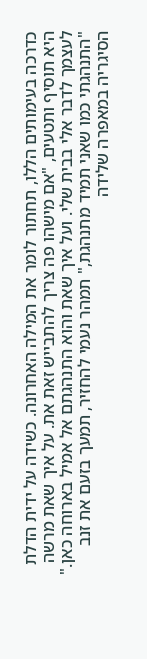כדרכה בעימותים הללו, תחתור לומר את המילה האחרונה. כשידה על ידית הדלת היא תוסיף ותטעים, "אם מישהו פה צריך להתבייש זאת את. על איך שאת מרשה לעצמך לדבר אלי בבית שלי. ועל איך שאת והוא התנהגתם אל אמיל בארוחה כאן."
"התנהגתי כמו שאני תמיד מתנהגת," תמהר נעמי להחזיר, תמעך בזעם את זנב הסיגריה במאפרה שלידה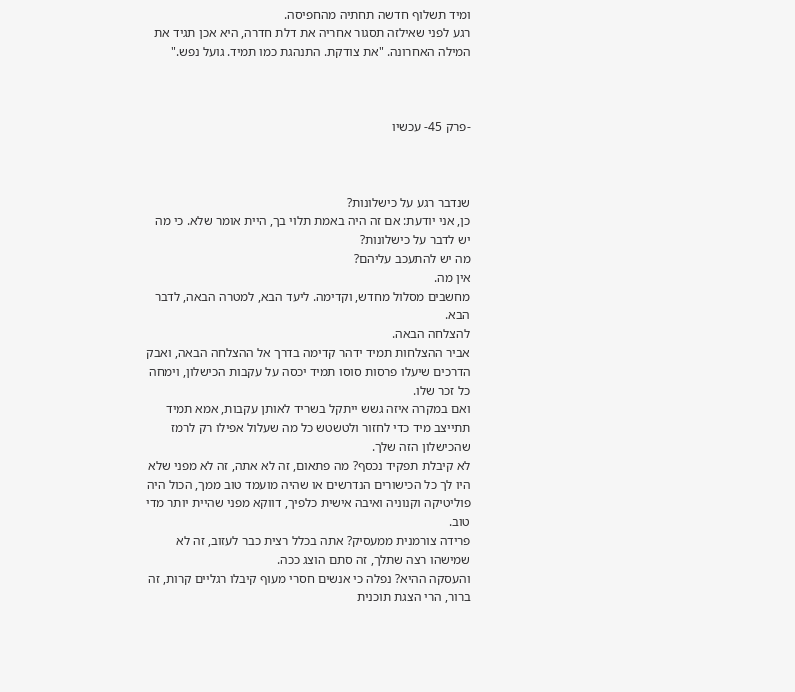ומיד תשלוף חדשה תחתיה מהחפיסה.
רגע לפני שאילזה תסגור אחריה את דלת חדרה, היא אכן תגיד את המילה האחרונה. "את צודקת. התנהגת כמו תמיד. גועל נפש."



-פרק 45- עכשיו



שנדבר רגע על כישלונות?
כן, אני יודעת: אם זה היה באמת תלוי בך, היית אומר שלא. כי מה יש לדבר על כישלונות?
מה יש להתעכב עליהם?
אין מה.
מחשבים מסלול מחדש, וקדימה. ליעד הבא, למטרה הבאה, לדבר הבא.
להצלחה הבאה.
אביר ההצלחות תמיד ידהר קדימה בדרך אל ההצלחה הבאה, ואבק הדרכים שיעלו פרסות סוסו תמיד יכסה על עקבות הכישלון, וימחה כל זכר שלו.
ואם במקרה איזה גשש ייתקל בשריד לאותן עקבות, אמא תמיד תתייצב מיד כדי לחזור ולטשטש כל מה שעלול אפילו רק לרמז שהכישלון הזה שלך.
לא קיבלת תפקיד נכסף? מה פתאום, זה לא אתה, זה לא מפני שלא היו לך כל הכישורים הנדרשים או שהיה מועמד טוב ממך, הכול היה פוליטיקה וקנוניה ואיבה אישית כלפיך, דווקא מפני שהיית יותר מדי טוב.
פרידה צורמנית ממעסיק? אתה בכלל רצית כבר לעזוב, זה לא שמישהו רצה שתלך, זה סתם הוצג ככה.
והעסקה ההיא? נפלה כי אנשים חסרי מעוף קיבלו רגליים קרות, זה ברור, הרי הצגת תוכנית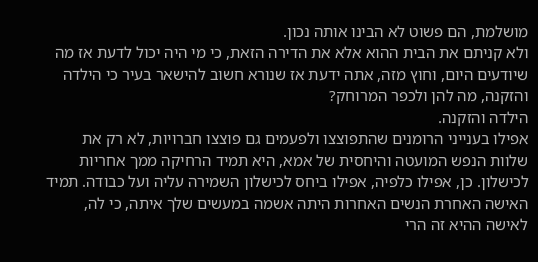מושלמת, הם פשוט לא הבינו אותה נכון.
ולא קניתם את הבית ההוא אלא את הדירה הזאת, כי מי היה יכול לדעת אז מה שיודעים היום, וחוץ מזה, אתה ידעת אז שנורא חשוב להישאר בעיר כי הילדה והזקנה, מה להן ולכפר המרוחק?
הילדה והזקנה.
אפילו בענייני הרומנים שהתפוצצו ולפעמים גם פוצצו חברויות, לא רק את שלוות הנפש המועטה והיחסית של אמא, היא תמיד הרחיקה ממך אחריות לכישלון. כן, אפילו כלפיה, אפילו ביחס לכישלון השמירה עליה ועל כבודה. תמיד האישה האחרת הנשים האחרות היתה אשמה במעשים שלך איתה, כי לה, לאישה ההיא זה הרי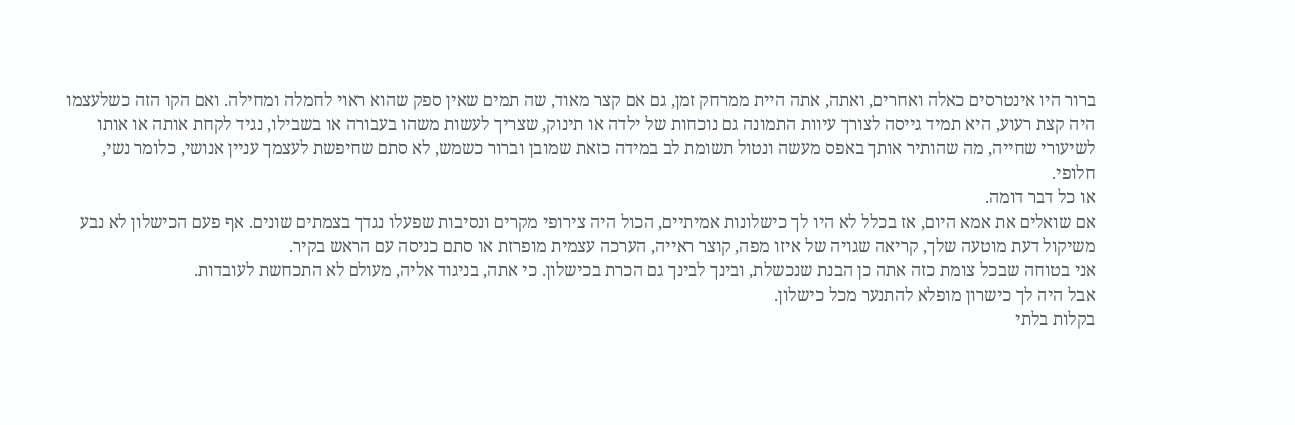ברור היו אינטרסים כאלה ואחרים, ואתה, אתה היית ממרחק זמן, גם אם קצר מאוד, שה תמים שאין ספק שהוא ראוי לחמלה ומחילה. ואם הקו הזה כשלעצמו היה קצת רעוע, היא תמיד גייסה לצורך עיוות התמונה גם נוכחות של ילדה או תינוק, שצריך לעשות משהו בעבורה או בשבילו, נגיד לקחת אותה או אותו לשיעורי שחייה, מה שהותיר אותך באפס מעשה ונטול תשומת לב במידה כזאת שמובן וברור כשמש, לא סתם שחיפשת לעצמך עניין אנושי, כלומר נשי, חלופי.
או כל דבר דומה.
אם שואלים את אמא היום, אז בכלל לא היו לך כישלונות אמיתיים, הכול היה צירופי מקרים ונסיבות שפעלו נגדך בצמתים שונים. אף פעם הכישלון לא נבע משיקול דעת מוטעה שלך, קריאה שגויה של איזו מפה, קוצר ראייה, הערכה עצמית מופרזת או סתם כניסה עם הראש בקיר.
אני בטוחה שבכל צומת כזה אתה כן הבנת שנכשלת, ובינך לבינך גם הכרת בכישלון. כי אתה, בניגוד אליה, מעולם לא התכחשת לעובדות.
אבל היה לך כישרון מופלא להתנער מכל כישלון.
בקלות בלתי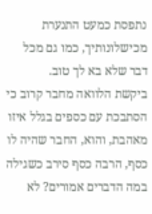נתפסת כמעט התנערת מכישלונותיך, כמו גם מכל דבר שלא בא לך טוב.
ביקשת הלוואה מחבר קרוב כי הסתבכת עם כספים בגלל איזו מאהבת, והוא, החבר שהיה לו כסף, הרבה כסף סירב כשגילה במה הדברים אמורים? לא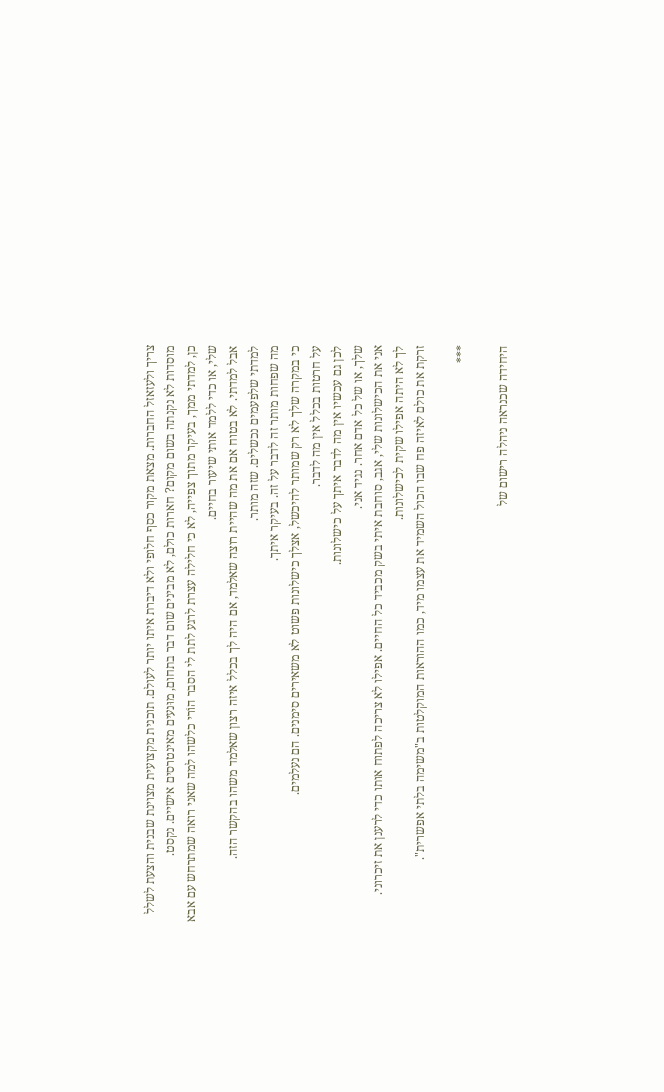צריך ולעזאזל החברות. מצאת מקור כסף חלופי ולא דיברת איתו יותר לעולם. תוכנית מקצועית מצוינת שבנית והצעת לשלל מוסדות לא נקנתה בשום מקום? חארות כולם, לא מבינים שום דבר בתחום, מוּנעים מאינטרסים אישיים. נקסט.
כן, למדתי ממך, בעיקר מתוך צפייה, לא כי חלילה עצרת לרגע לתת לי הסבר הוֹרי כלשהו למה שאני רואה שמתרחש עם אבא שלי, או כדי ללמד אותי שיעור בחיים.
אבל למדתי. לא בטוח אם את מה שהיית רוצה שאלמד, אם היה לך בכלל איזה רצון שאלמד משהו בהקשר הזה.
למדתי שלפעמים נכשלים. שזה מותר.
מה שפחות מותר זה לדבר על זה. בעיקר איתך.
כי במקרה שלך לא רק שמותר להיכשל, אצלך כישלונות פשוט לא משאירים סימנים. הם נעלמים.
על חרטות בכלל אין מה לדבר.
לכן גם עכשיו אין מה לדבר איתך על כישלונות.
שלך, או של כל אדם אחר. נגיד אני.
אני את הכישלונות שלי, אגב, סוחבת איתי בשק מכביד כל החיים. אפילו לא צריכה לפתוח אותו כדי לרענן את זיכרוני.
לך לא היתה אפילו שקית לכישלונות.
זרקת את כולם לאיזה פח שבו הכול השמיד את עצמו מיד, כמו ההוראות המוקלטות ב"משימה בלתי אפשרית".

***

היחידה שכנראה ניהלה רישום של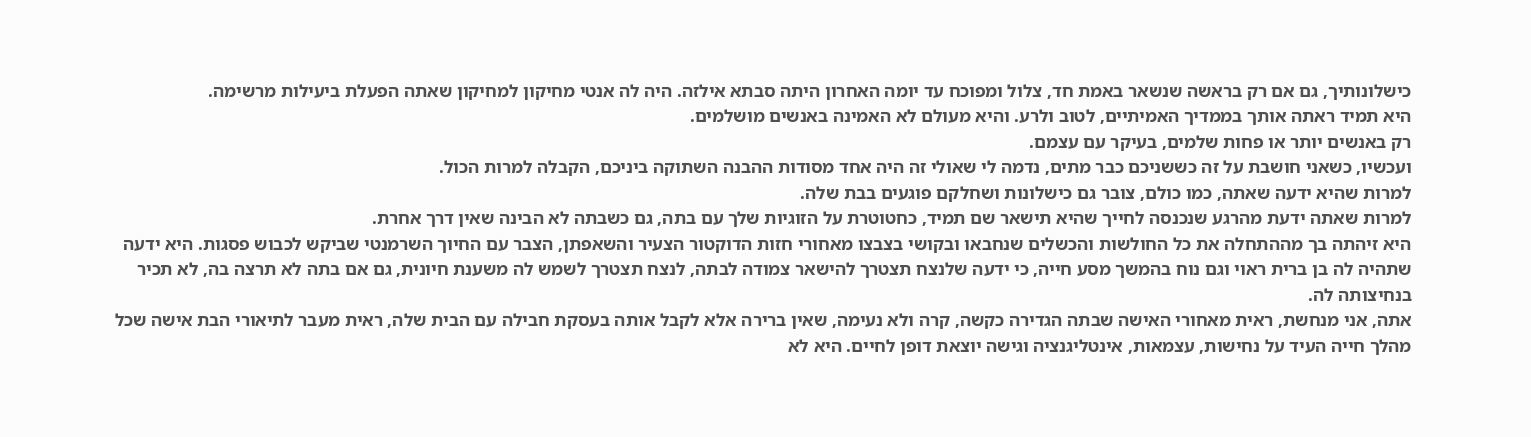כישלונותיך, גם אם רק בראשה שנשאר באמת חד, צלול ומפוכח עד יומה האחרון היתה סבתא אילזה. היה לה אנטי מחיקון למחיקון שאתה הפעלת ביעילות מרשימה.
היא תמיד ראתה אותך בממדיך האמיתיים, לטוב ולרע. והיא מעולם לא האמינה באנשים מושלמים.
רק באנשים יותר או פחות שלמים, בעיקר עם עצמם.
ועכשיו, כשאני חושבת על זה כששניכם כבר מתים, נדמה לי שאולי זה היה אחד מסודות ההבנה השתוקה ביניכם, הקבלה למרות הכול.
למרות שהיא ידעה שאתה, כמו כולם, צובר גם כישלונות ושחלקם פוגעים בבת שלה.
למרות שאתה ידעת מהרגע שנכנסה לחייך שהיא תישאר שם תמיד, כחטוטרת על הזוגיות שלך עם בתה, גם כשבתה לא הבינה שאין דרך אחרת.
היא זיהתה בך מההתחלה את כל החולשות והכשלים שנחבאו ובקושי בצבצו מאחורי חזות הדוקטור הצעיר והשאפתן, הצבר עם החיוך השרמנטי שביקש לכבוש פסגות. היא ידעה שתהיה לה בן ברית ראוי וגם נוח בהמשך מסע חייה, כי ידעה שלנצח תצטרך להישאר צמודה לבתה, לנצח תצטרך לשמש לה משענת חיונית, גם אם בתה לא תרצה בה, לא תכיר בנחיצותה לה.
אתה, אני מנחשת, ראית מאחורי האישה שבתה הגדירה כקשה, קרה ולא נעימה, שאין ברירה אלא לקבל אותה בעסקת חבילה עם הבית שלה, ראית מעבר לתיאורי הבת אישה שכל מהלך חייה העיד על נחישות, עצמאות, אינטליגנציה וגישה יוצאת דופן לחיים. היא לא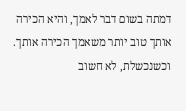דמתה בשום דבר לאמך, והיא הכירה אותך טוב יותר משאמך הכירה אותך.
וכשנכשלת, לא חשוב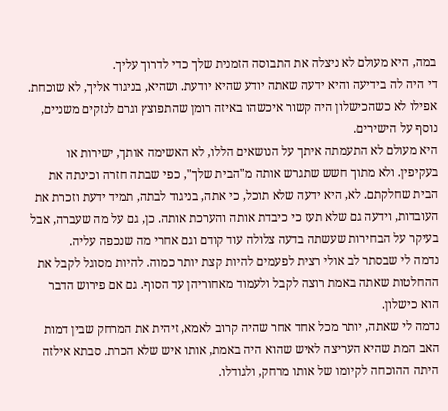במה, היא מעולם לא ניצלה את התבוסה הזמנית שלך כדי לדרוך עליך.
די היה לה בידיעה והיא ידעה שאתה יודע שהיא יודעת. ושהיא, בניגוד אליך, לא שוכחת.
אפילו לא כשהכישלון היה קשור איכשהו באיזה רומן שהתפוצץ וגרם לנזקים משניים, נוסף על הישירים.
היא מעולם לא התעמתה איתך על הנושאים הללו, לא האשימה אותך, ישירות או בעקיפין. ולא מתוך חשש שתגרש אותה מ"הבית שלך", כפי שבתה חזרה וכינתה את הבית שחלקתם. לא, היא ידעה שלא תוכל, כי אתה, בניגוד לבתה, תמיד ידעת וזכרת את העובדות, וידעה גם שלא תעז כי כיבדת אותה והערכת אותה. כן, גם על מה שעברה, אבל בעיקר על הבחירות שעשתה בדעה צלולה עוד קודם וגם אחרי מה שנכפה עליה.
נדמה לי שבסתר לב אולי רצית לפעמים להיות קצת יותר כמוה. להיות מסוגל לקבל את ההחלטות שאתה באמת רוצה לקבל ולעמוד מאחוריהן עד הסוף. גם אם פירוש הדבר הוא כישלון.
נדמה לי שאתה, יותר מכל אחד אחר שהיה קרוב לאמא, זיהית את המרחק שבין דמות האב המת שהיא העריצה לאיש שהוא היה באמת, אותו איש שלא הכרת. סבתא אילזה היתה ההוכחה לקיומו של אותו מרחק, ולגודלו.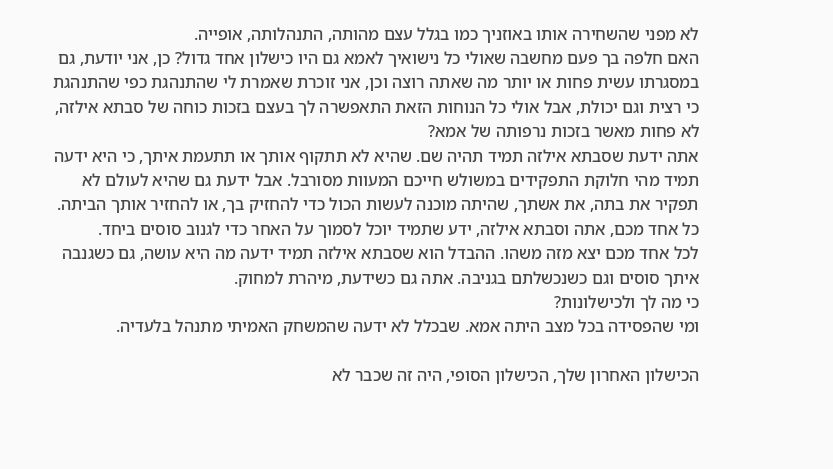לא מפני שהשחירה אותו באוזניך כמו בגלל עצם מהותה, התנהלותה, אופייה.
האם חלפה בך פעם מחשבה שאולי כל נישואיך לאמא גם היו כישלון אחד גדול? כן, אני יודעת, גם במסגרתו עשית פחות או יותר מה שאתה רוצה וכן, אני זוכרת שאמרת לי שהתנהגת כפי שהתנהגת כי רצית וגם יכולת, אבל אולי כל הנוחות הזאת התאפשרה לך בעצם בזכות כוחה של סבתא אילזה, לא פחות מאשר בזכות נרפותה של אמא?
אתה ידעת שסבתא אילזה תמיד תהיה שם. שהיא לא תתקוף אותך או תתעמת איתך, כי היא ידעה תמיד מהי חלוקת התפקידים במשולש חייכם המעוות מסורבל. אבל ידעת גם שהיא לעולם לא תפקיר את בתה, את אשתך, שהיתה מוכנה לעשות הכול כדי להחזיק בך, או להחזיר אותך הביתה.
כל אחד מכם, אתה וסבתא אילזה, ידע שתמיד יוכל לסמוך על האחר כדי לגנוב סוסים ביחד.
לכל אחד מכם יצא מזה משהו. ההבדל הוא שסבתא אילזה תמיד ידעה מה היא עושה, גם כשגנבה איתך סוסים וגם כשנכשלתם בגניבה. אתה גם כשידעת, מיהרת למחוק.
כי מה לך ולכישלונות?
ומי שהפסידה בכל מצב היתה אמא. שבכלל לא ידעה שהמשחק האמיתי מתנהל בלעדיה.

הכישלון האחרון שלך, הכישלון הסופי, היה זה שכבר לא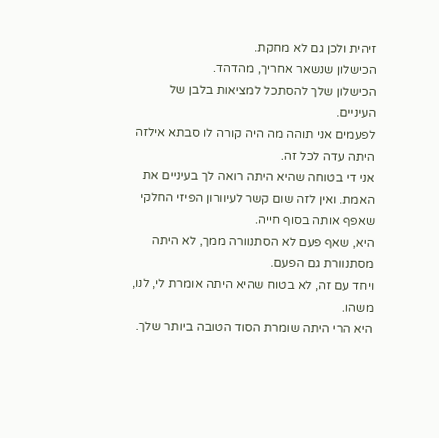זיהית ולכן גם לא מחקת.
הכישלון שנשאר אחריך, מהדהד.
הכישלון שלך להסתכל למציאות בלבן של העיניים.
לפעמים אני תוהה מה היה קורה לו סבתא אילזה היתה עדה לכל זה.
אני די בטוחה שהיא היתה רואה לך בעיניים את האמת. ואין לזה שום קשר לעיוורון הפיזי החלקי שאפף אותה בסוף חייה.
היא, שאף פעם לא הסתנוורה ממך, לא היתה מסתנוורת גם הפעם.
ויחד עם זה, לא בטוח שהיא היתה אומרת לי, לנו, משהו.
היא הרי היתה שומרת הסוד הטובה ביותר שלך.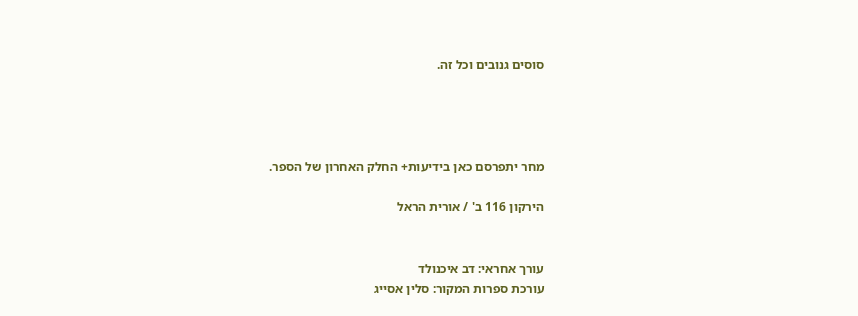סוסים גנובים וכל זה.




מחר יתפרסם כאן בידיעות+ החלק האחרון של הספר.

הירקון 116 ב' / אורית הראל


עורך אחראי: דב איכנולד
עורכת ספרות המקור: סלין אסייג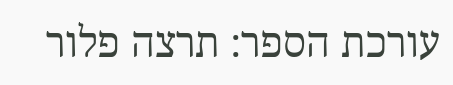עורכת הספר: תרצה פלור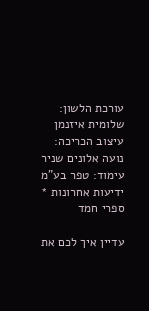עורכת הלשון: שלומית איזנמן
עיצוב הכריכה: נועה אלונים שניר
עימוד: טפר בע"מ
ידיעות אחרונות * ספרי חמד

עדיין איך לכם את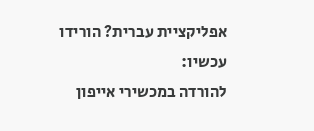אפליקציית עברית? הורידו עכשיו:
להורדה במכשירי אייפון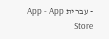- עברית App - App Store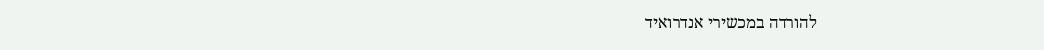להורדה במכשירי אנדרואיד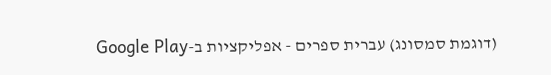(דוגמת סמסונג) עברית ספרים - אפליקציות ב-Google Play